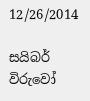12/26/2014

සයිබර් විරුවෝ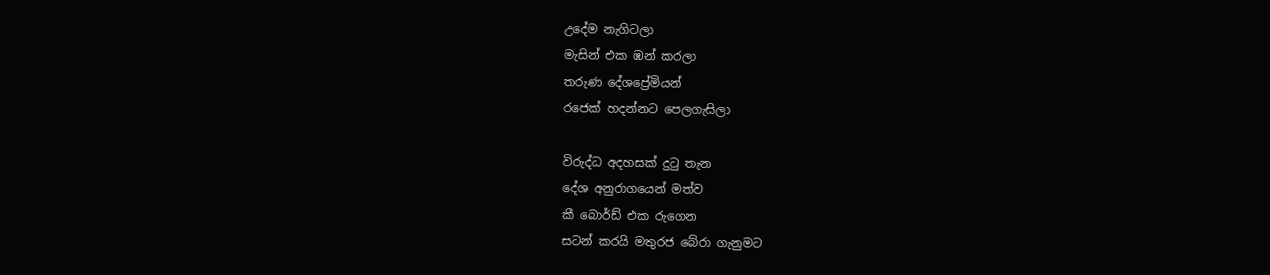උදේම නැගිටලා
මැසින් එක ඹන් කරලා
තරුණ දේශප්‍රේමියන්
රජෙක් හදන්නට පෙලගැසිලා

විරුද්ධ අදහසක් දුටු තැන
දේශ අනුරාගයෙන් මත්ව
කී බොර්ඩ් එක රුගෙන
සටන් කරයි මතුරජ බේරා ගැනුමට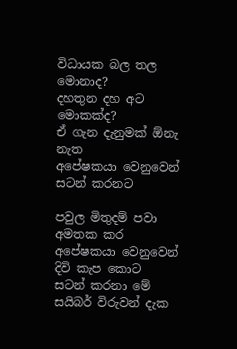විධායක බල තල මොනාද?
දහතුන දහ අට මොකක්ද?
ඒ ගැන දැනුමක් ඕනැ නැත
අපේෂකයා වෙනුවෙන් සටන් කරනට

පවුල මිතුදම් පවා අමතක කර
අපේෂකයා වෙනුවෙන් දිවි කැප කොට
සටන් කරනා මේ සයිබර් විරුවන් දැක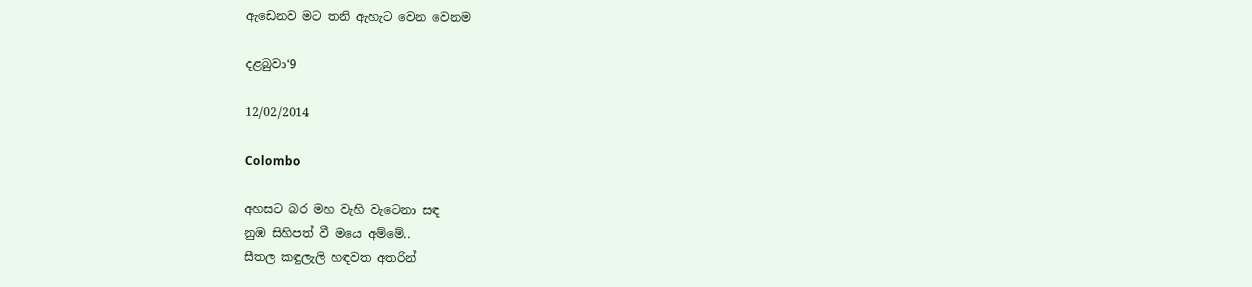ඇඩෙනව මට තනි ඇහැට වෙන වෙනම

දළබුවා‘9

12/02/2014

Colombo

අහසට බර මහ වැහි වැටෙනා සඳ
නුඹ සිහිපත් වී මයෙ අම්මේ..
සීතල කඳුලැලි හඳවත අතරින්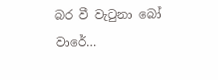බර වී වැටුනා බෝ වාරේ…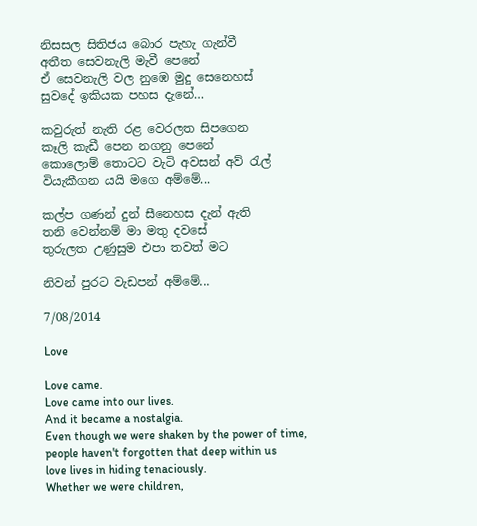නිසසල සිතිජය බොර පැහැ ගැන්වී
අතීත සෙවනැලි මැවී පෙනේ
ඒ සෙවනැලි වල නුඹෙ මුදු සෙනෙහස්
සුවදේ ඉකියක පහස දැනේ…

කවුරුත් නැති රළ වෙරලත සිපගෙන
කෑලි කැඩී පෙන නගනු පෙනේ
කොලොම් තොටට වැටි අවසන් අව් රැල්
වියැකීගන යයි මගෙ අම්මේ...

කල්ප ගණන් දුන් සීනෙහස දැන් ඇති
තනි වෙන්නම් මා මතු දවසේ
තුරුලත උණුසුම එපා තවත් මට

නිවන් පුරට වැඩපන් අම්මේ...

7/08/2014

Love

Love came.
Love came into our lives.
And it became a nostalgia.
Even though we were shaken by the power of time,
people haven't forgotten that deep within us
love lives in hiding tenaciously.
Whether we were children,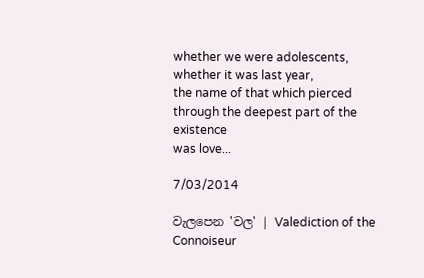whether we were adolescents,
whether it was last year,
the name of that which pierced
through the deepest part of the existence
was love...

7/03/2014

වැලපෙන 'වල' | Valediction of the Connoiseur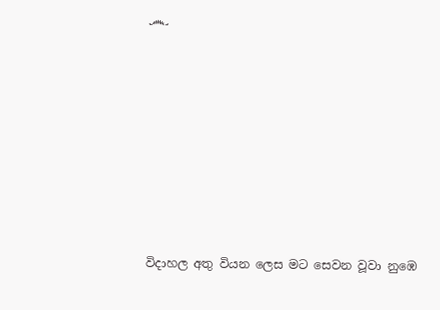෴










විදාහල අතු වියන ලෙස මට සෙවන වූවා නුඹෙ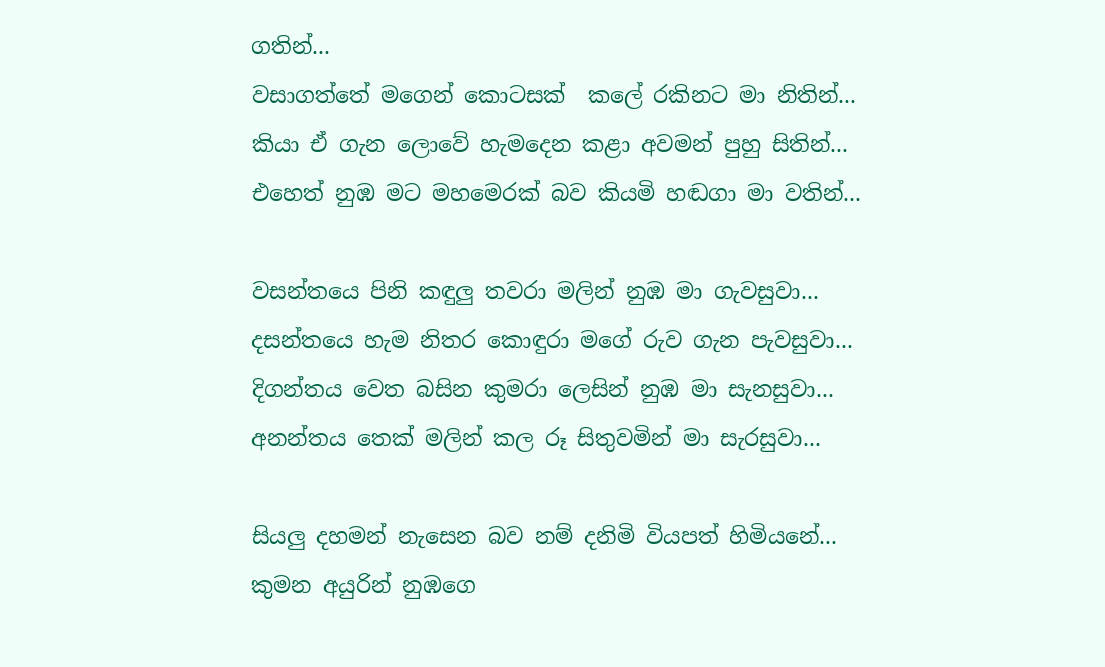ගතින්...
වසාගත්තේ මගෙන් කොටසක්  කලේ රකිනට මා නිතින්...
කියා ඒ ගැන ලොවේ හැමදෙන කළා අවමන් පුහු සිතින්...
එහෙත් නුඹ මට මහමෙරක් බව කියමි හඬගා මා වතින්...

වසන්තයෙ පිනි කඳුලු තවරා මලින් නුඹ මා ගැවසුවා...
දසන්තයෙ හැම නිතර කොඳුරා මගේ රුව ගැන පැවසුවා...
දිගන්තය වෙත බසින කුමරා ලෙසින් නුඹ මා සැනසුවා...
අනන්තය තෙක් මලින් කල රූ සිතුවමින් මා සැරසුවා...

සියලු දහමන් නැසෙන බව නම් දනිමි වියපත් හිමියනේ...
කුමන අයුරින් නුඹගෙ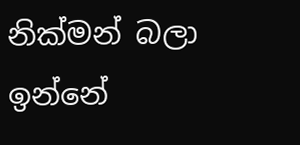නික්මන් බලා ඉන්නේ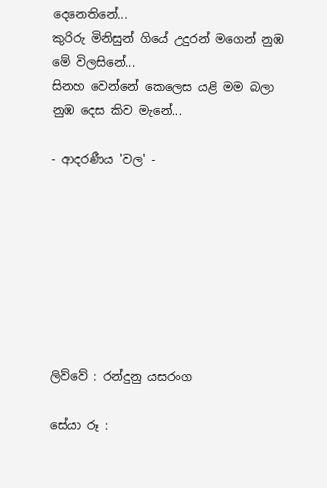දෙනෙතිනේ...
කුරිරු මිනිසුන් ගියේ උදුරන් මගෙන් නුඹ මේ විලසිනේ...
සිනහ වෙන්නේ කෙලෙස යළි මම බලා නුඹ දෙස කිව මැනේ...

- ආදරණීය 'වල' -








ලිව්වේ : රන්දුනු යසරංග

සේයා රූ :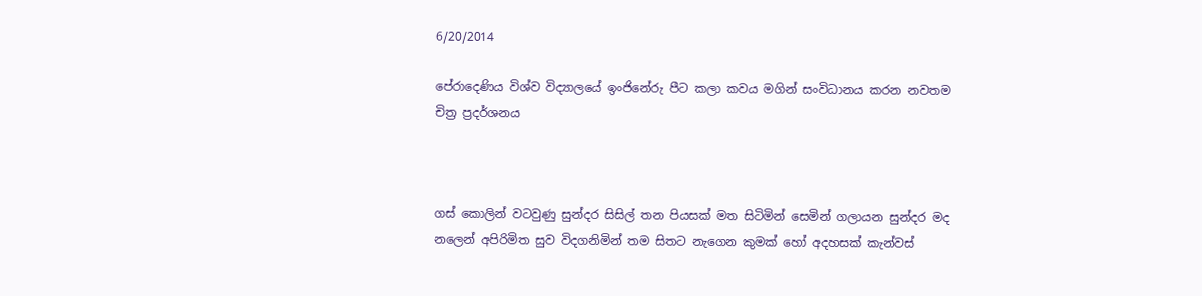6/20/2014

පේරාදෙණිය විශ්ව විද්‍යාලයේ ඉංජිනේරු පීට කලා කවය මගින් සංවිධානය කරන නවතම චිත්‍ර ප්‍රදර්ශනය



ගස් කොලින් වටවුණු සුන්දර සිසිල් තන පියසක් මත සිටිමින් සෙමින් ගලායන සුන්දර මද නලෙන් අපිරිමිත සුව විදගනිමින් තම සිතට නැගෙන කුමක් හෝ අදහසක් කැන්වස්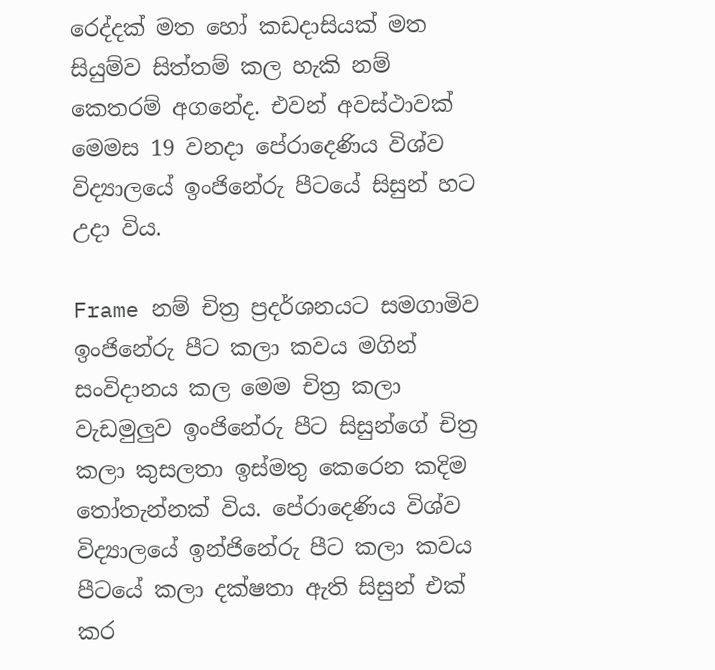රෙද්දක් මත හෝ කඩදාසියක් මත සියුම්ව සිත්තම් කල හැකි නම් කෙතරම් අගනේද. එවන් අවස්ථාවක් මෙමස 19 වනදා පේරාදෙණිය විශ්ව විද්‍යාලයේ ඉංජිනේරු පීටයේ සිසුන් හට උදා විය.

Frame නම් චිත්‍ර ප්‍රදර්ශනයට සමගාමිව ඉංජිනේරු පීට කලා කවය මගින් සංවිදානය කල මෙම චිත්‍ර කලා වැඩමුලුව ඉංජිනේරු පීට සිසුන්ගේ චිත්‍ර කලා කුසලතා ඉස්මතු කෙරෙන කදිම තෝතැන්නක් විය. පේරාදෙණිය විශ්ව විද්‍යාලයේ ඉන්ජිනේරු පීට කලා කවය පීටයේ කලා දක්ෂතා ඇති සිසුන් එක් කර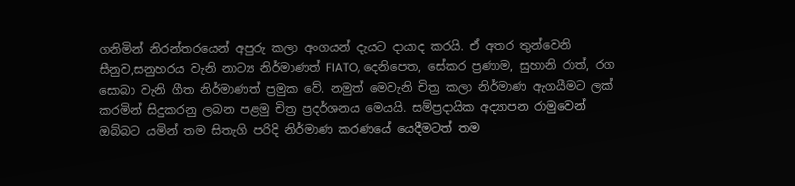ගනිමින් නිරන්තරයෙන් අපුරු කලා අංගයන් දැයට දායාද කරයි. ඒ අතර තුන්වෙනි සීනුව,සනුහරය වැනි නාට්‍ය නිර්මාණත් FIATO, දෙනිපෙත, සේකර ප්‍රණාම, සුහානි රාත්, රග සොබා වැනි ගීත නිර්මාණත් ප්‍රමුක වේ. නමුත් මෙවැනි චිත්‍ර කලා නිර්මාණ ඇගයීමට ලක් කරමින් සිදුකරනු ලබන පළමු චිත්‍ර ප්‍රදර්ශනය මෙයයි. සම්ප්‍රදායික අද්‍යාපන රාමුවෙන් ඔබ්බට යමින් තම සිතැගි පරිදි නිර්මාණ කරණයේ යෙදීමටත් තම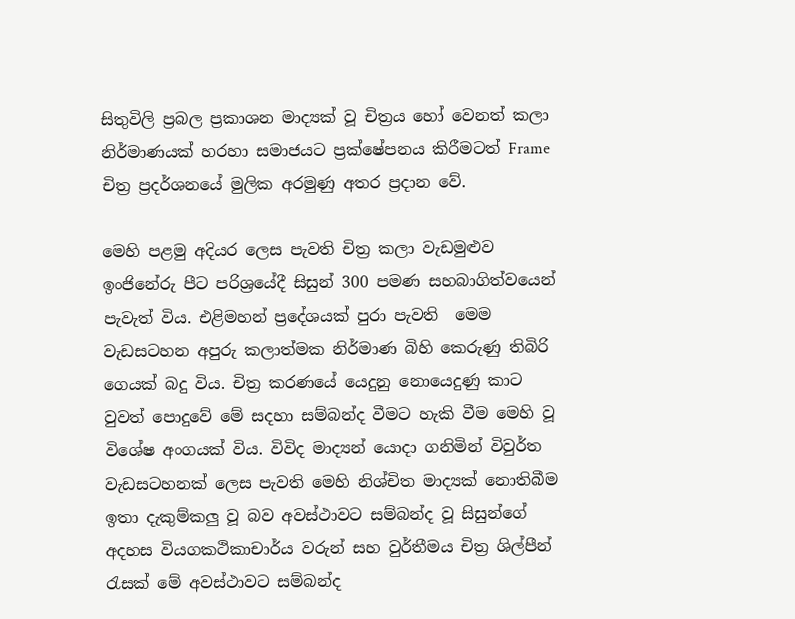සිතුවිලි ප්‍රබල ප්‍රකාශන මාද්‍යක් වූ චිත්‍රය හෝ වෙනත් කලා නිර්මාණයක් හරහා සමාජයට ප්‍රක්ෂේපනය කිරීමටත් Frame චිත්‍ර ප්‍රදර්ශනයේ මුලික අරමුණු අතර ප්‍රදාන වේ.

මෙහි පළමු අදියර ලෙස පැවති චිත්‍ර කලා වැඩමුළුව ඉංජිනේරු පීට පරිශ්‍රයේදී සිසුන් 300 පමණ සහබාගිත්වයෙන් පැවැත් විය. එළිමහන් ප්‍රදේශයක් පුරා පැවති  මෙම වැඩසටහන අපුරු කලාත්මක නිර්මාණ බිහි කෙරුණු තිබිරි ගෙයක් බදු විය. චිත්‍ර කරණයේ යෙදුනු නොයෙදුණු කාට වුවත් පොදුවේ මේ සදහා සම්බන්ද වීමට හැකි වීම මෙහි වූ විශේෂ අංගයක් විය. විවිද මාද්‍යන් යොදා ගනිමින් විවුර්ත වැඩසටහනක් ලෙස පැවති මෙහි නිශ්චිත මාද්‍යක් නොතිබීම ඉතා දැකුම්කලු වූ බව අවස්ථාවට සම්බන්ද වූ සිසුන්ගේ අදහස වියගකථිකාචාර්ය වරුන් සහ වුර්තීමය චිත්‍ර ශිල්පීන් රැසක් මේ අවස්ථාවට සම්බන්ද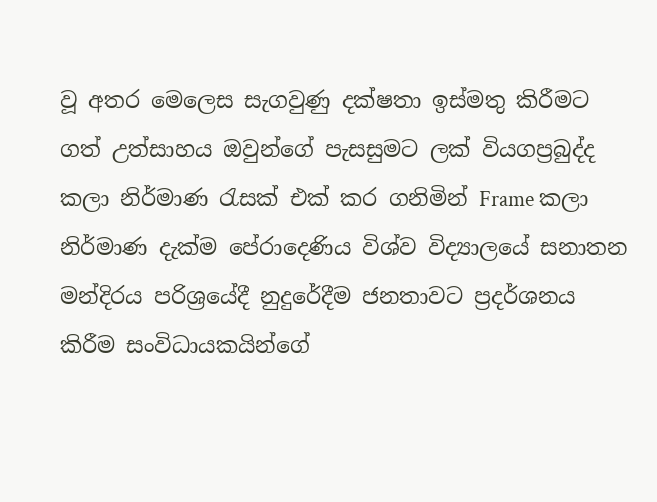වූ අතර මෙලෙස සැගවුණු දක්ෂතා ඉස්මතු කිරීමට ගත් උත්සාහය ඔවුන්ගේ පැසසුමට ලක් වියගප්‍රබුද්ද කලා නිර්මාණ රැසක් එක් කර ගනිමින් Frame කලා නිර්මාණ දැක්ම පේරාදෙණිය විශ්ව විද්‍යාලයේ සනාතන මන්දිරය පරිශ්‍රයේදී නුදුරේදීම ජනතාවට ප්‍රදර්ශනය කිරීම සංවිධායකයින්ගේ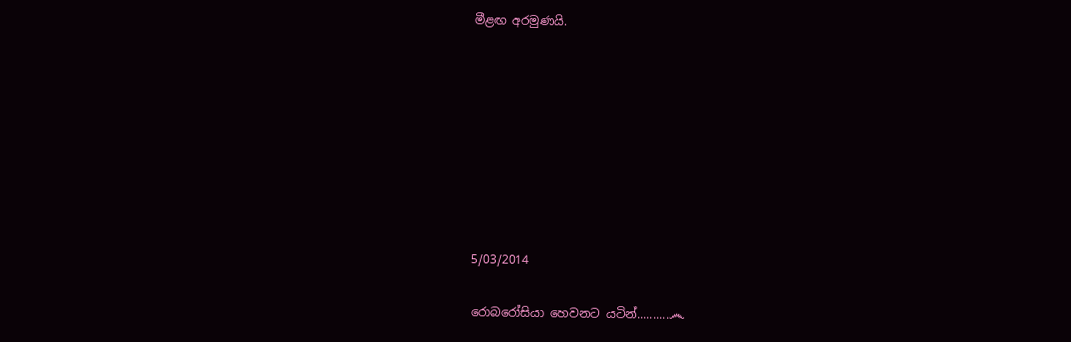මීළඟ අරමුණයි.








5/03/2014

රොබරෝසියා හෙවනට යටින්..........෴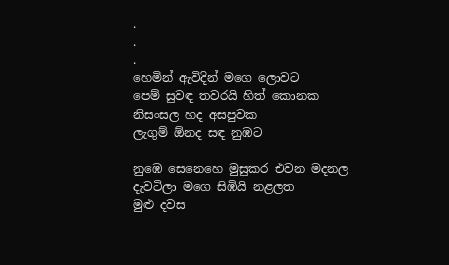.
.
.
හෙමින් ඇවිදින් මගෙ ලොවට
පෙම් සුවඳ තවරයි හිත් කොනක
නිසංසල හද අසපුවක
ලැගුම් ඕනද සඳ නුඹට

නුඹෙ සෙනෙහෙ මුසුකර එවන මදනල
දැවටිලා මගෙ සිඹියි නළලත
මුළු දවස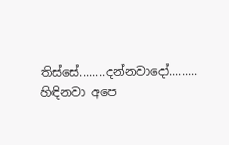තිස්සේ........දන්නවාදෝ.........
හිඳිනවා අපෙ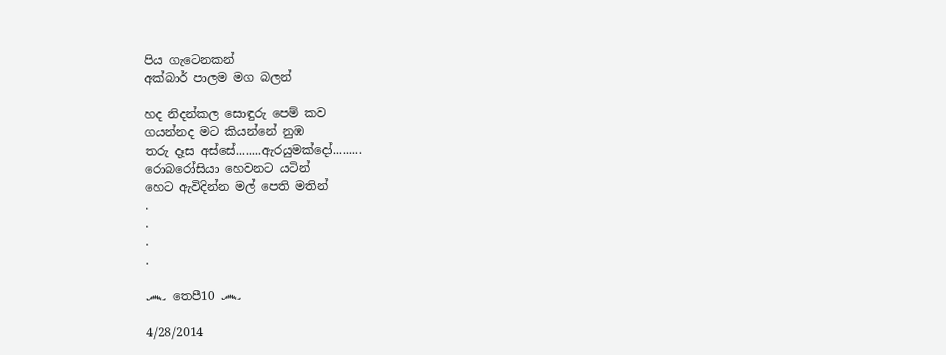පිය ගැටෙනකන්
අක්බාර් පාලම මග බලන්

හද නිදන්කල සොඳුරු පෙම් කව
ගයන්නද මට කියන්නේ නුඹ
තරු දෑස අස්සේ........ඇරයුමක්දෝ.........
රොබරෝසියා හෙවනට යටින්
හෙට ඇවිදින්න මල් පෙති මතින්
.
.
.
.

෴ තෙපී10 ෴

4/28/2014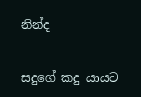නින්ද

සදුගේ කදු යායට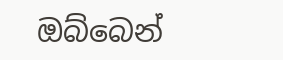ඔබ්බෙන්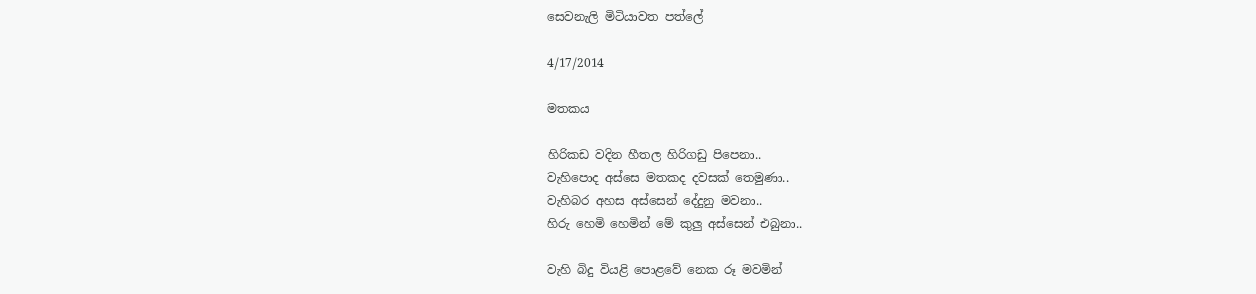සෙවනැලි මිටියාවත පත්ලේ

4/17/2014

මතකය

හිරිකඩ වදින හීතල හිරිගඩු පිපෙනා..
වැහිපොද අස්සෙ මතකද දවසක් තෙමුණා..
වැහිබර අහස අස්සෙන් දේදුනු මවනා..
හිරු හෙමි හෙමින් මේ කුලු අස්සෙන් එබුනා..

වැහි බිදු වියළි පොළවේ නෙක රූ මවමින්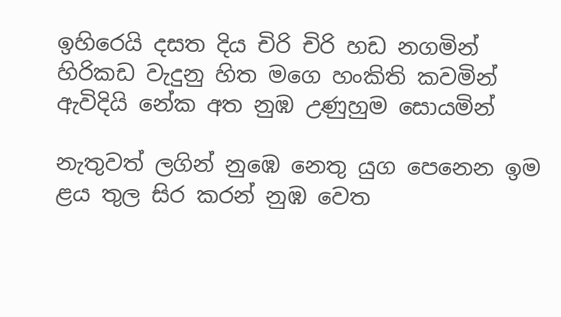ඉහිරෙයි දසත දිය චිරි චිරි හඩ නගමින්
හිරිකඩ වැදුනු හිත මගෙ හංකිති කවමින්
ඇවිදියි නේක අත නුඹ උණුහුම සොයමින්

නැතුවත් ලගින් නුඹෙ නෙතු යුග පෙනෙන ඉම
ළය තුල සිර කරන් නුඹ වෙත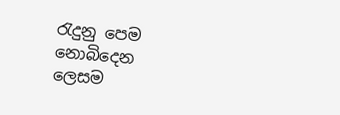රැදුනු පෙම
නොබිදෙන ලෙසම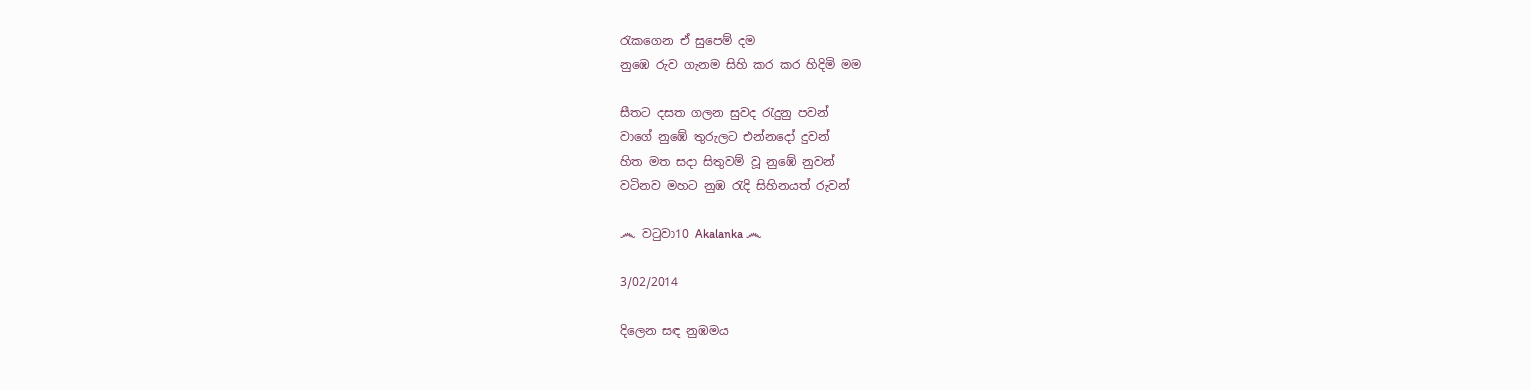රැකගෙන ඒ සුපෙම් දම
නුඹෙ රුව ගැනම සිහි කර කර හිදිමි මම

සීතට දසත ගලන සුවද රැදුනු පවන්
වාගේ නුඹේ තුරුලට එන්නදෝ දුවන්
හිත මත සදා සිතුවම් වූ නුඹේ නුවන්
වටිනව මහට නුඹ රැදි සිහිනයත් රුවන්

෴ වටුවා10 Akalanka ෴

3/02/2014

දිලෙන සඳ නුඹමය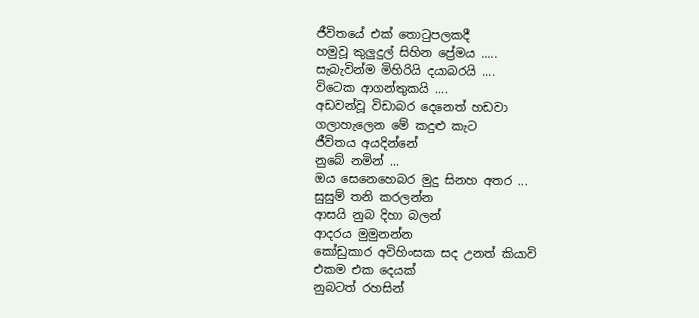ජීවිතයේ එක් තොටුපලකදී
හමුවූ කුලුදුල් සිහින ප්‍රේමය .....
සැබැවින්ම මිහිරියි දයාබරයි ....
විටෙක ආගන්තුකයි ....
අඩවන්වූ විඩාබර දෙනෙත් හඩවා
ගලාහැලෙන මේ කදුළු කැට
ජීවිතය අයදින්නේ
නුබේ නමින් ...
ඔය සෙනෙහෙබර මුදු සිනහ අතර ...
සුසුම් තනි කරලන්න
ආසයි නුබ දිහා බලන්
ආදරය මුමුනන්න
කෝඩුකාර අවිහිංසක සද උනත් කියාවි
එකම එක දෙයක්
නුබටත් රහසින්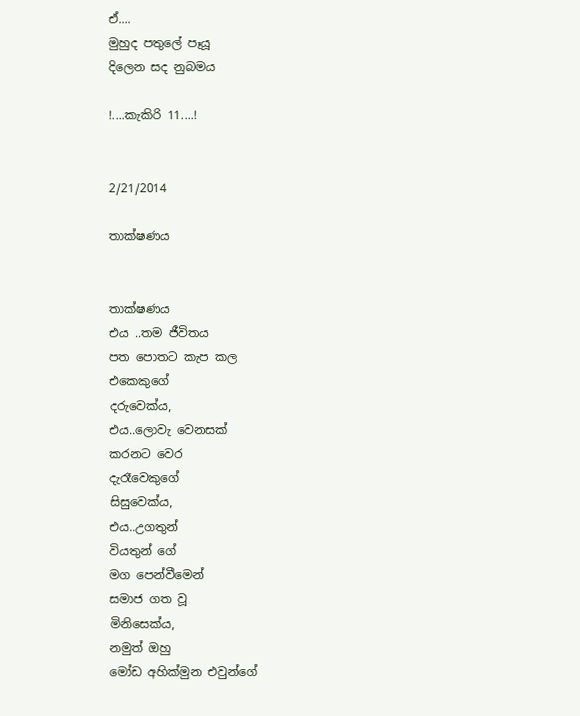ඒ....
මුහුද පතුලේ පෑයූ
දිලෙන සද නුබමය

!....කැකිරි 11....!


2/21/2014

තාක්ෂණය


තාක්ෂණය
එය ..තම ජීවිතය
පත පොතට කැප කල
එකෙකුගේ
දරුවෙක්ය,
එය..ලොවැ වෙනසක්
කරනට වෙර
දැරෑවෙකුගේ
සිසුවෙක්ය,
එය..උගතුන්
වියතුන් ගේ
මග පෙන්වීමෙන්
සමාජ ගත වූ
මිනිසෙක්ය,
නමුත් ඔහු
මෝඩ අහික්මුන එවුන්ගේ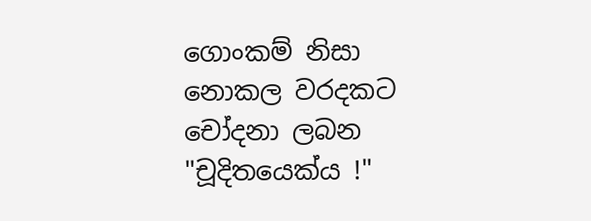ගොංකම් නිසා
නොකල වරදකට
චෝදනා ලබන
"චූදිතයෙක්ය !"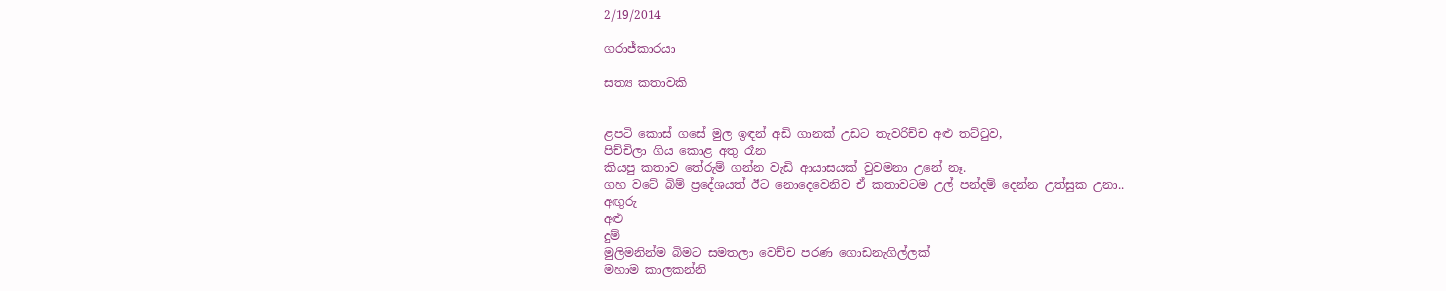2/19/2014

ගරාජ්කාරයා

සත්‍ය කතාවකි


ළපටි කොස් ගසේ මුල ඉඳන් අඩි ගානක් උඩට තැවරිච්ච අළු තට්ටුව,
පිච්චිලා ගිය කොළ අතු රෑන
කියපු කතාව තේරුම් ගන්න වැඩි ආයාසයක් වුවමනා උනේ නෑ.
ගහ වටේ බිම් ප්‍රදේශයත් ඊට නොදෙවෙනිව ඒ කතාවටම උල් පන්දම් දෙන්න උත්සුක උනා..
අඟුරු
අළු
දුම්
මුලිමනින්ම බිමට සමතලා වෙච්ච පරණ ගොඩනැගිල්ලක්
මහාම කාලකන්නි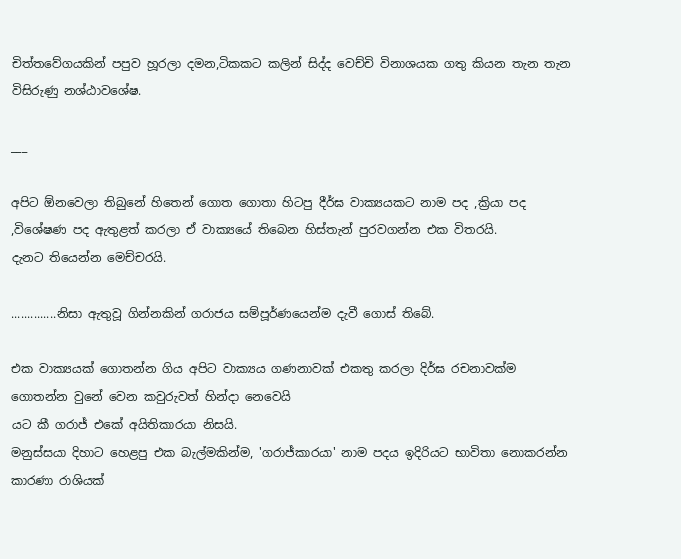චිත්තවේගයකින් පපුව හූරලා දමන,ටිකකට කලින් සිද්ද වෙච්චි විනාශයක ගතු කියන තැන තැන විසිරුණු නශ්ඨාවශේෂ.

___

අපිට ඕනවෙලා තිබුනේ හිතෙන් ගොත ගොතා හිටපු දීර්ඝ වාක්‍යයකට නාම පද ,ක්‍රියා පද ,විශේෂණ පද ඇතුළත් කරලා ඒ වාක්‍යයේ තිබෙන හිස්තැන් පුරවගන්න එක විතරයි.
දැනට තියෙන්න මෙච්චරයි.

..............නිසා ඇතුවූ ගින්නකින් ගරාජය සම්පූර්ණයෙන්ම දැවී ගොස් තිබේ.

එක වාක්‍යයක් ගොතන්න ගිය අපිට වාක්‍යය ගණනාවක් එකතු කරලා දිර්ඝ රචනාවක්ම ගොතන්න වුනේ වෙන කවුරුවත් හින්දා නෙවෙයි
යට කී ගරාජ් එකේ අයිතිකාරයා නිසයි.
මනුස්සයා දිහාට හෙළපු එක බැල්මකින්ම, 'ගරාජ්කාරයා' නාම පදය ඉදිරියට භාවිතා නොකරන්න කාරණා රාශියක්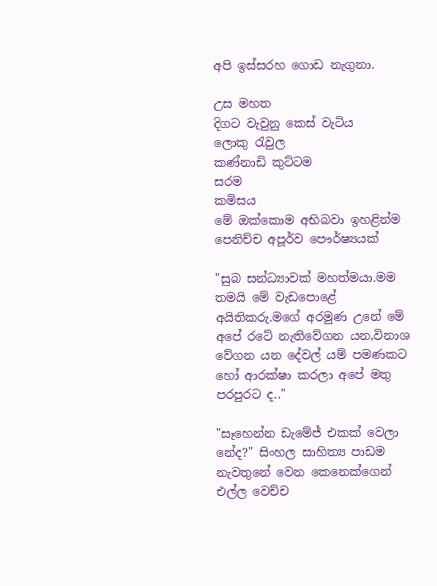අපි ඉස්සරහ ගොඩ නැගුනා.

උස මහත
දිගට වැවුනු කෙස් වැටිය
ලොකු රැවුල
කණ්නාඩි කුට්ටම
සරම
කමිසය
මේ ඔක්කොම අභිබවා ඉහළින්ම පෙනිච්ච අපූර්ව පෞර්ෂ්‍යයක්

"සුබ සන්ධ්‍යාවක් මහත්මයා.මම තමයි මේ වැඩපොළේ අයිතිකරු.මගේ අරමුණ උනේ මේ අපේ රටේ නැතිවේගන යන,විනාශ වේගන යන දේවල් යම් පමණකට හෝ ආරක්ෂා කරලා අපේ මතු පරපුරට ද.."

"සෑහෙන්න ඩැමේජ් එකක් වෙලා නේද?" සිංහල සාහිත්‍ය පාඩම නැවතුනේ වෙන කෙනෙක්ගෙන් එල්ල වෙච්ච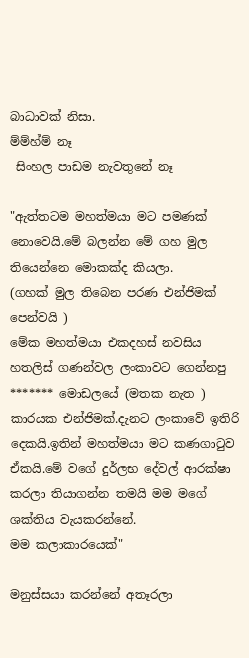බාධාවක් නිසා.
ම්ම්හ්ම් නෑ
 සිංහල පාඩම නැවතුනේ නෑ

"ඇත්තටම මහත්මයා මට පමණක් නොවෙයි.මේ බලන්න මේ ගහ මුල තියෙන්නෙ මොකක්ද කියලා.
(ගහක් මුල තිබෙන පරණ එන්ජිමක් පෙන්වයි )
මේක මහත්මයා එකදහස් නවසිය හතලිස් ගණන්වල ලංකාවට ගෙන්නපු ******* මොඩලයේ (මතක නැත ) කාරයක එන්ජිමක්.දැනට ලංකාවේ ඉතිරි දෙකයි.ඉතින් මහත්මයා මට කණගාටුව ඒකයි.මේ වගේ දුර්ලභ දේවල් ආරක්ෂා කරලා තියාගන්න තමයි මම මගේ ශක්තිය වැයකරන්නේ.
මම කලාකාරයෙක්"

මනුස්සයා කරන්නේ අතෑරලා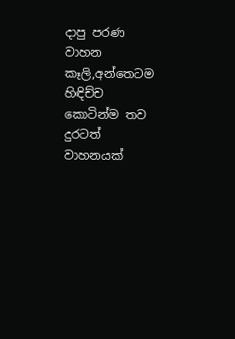දාපු පරණ වාහන කෑලි,අන්තෙටම හිඳිච්ච කොටින්ම තව දුරටත් වාහනයක්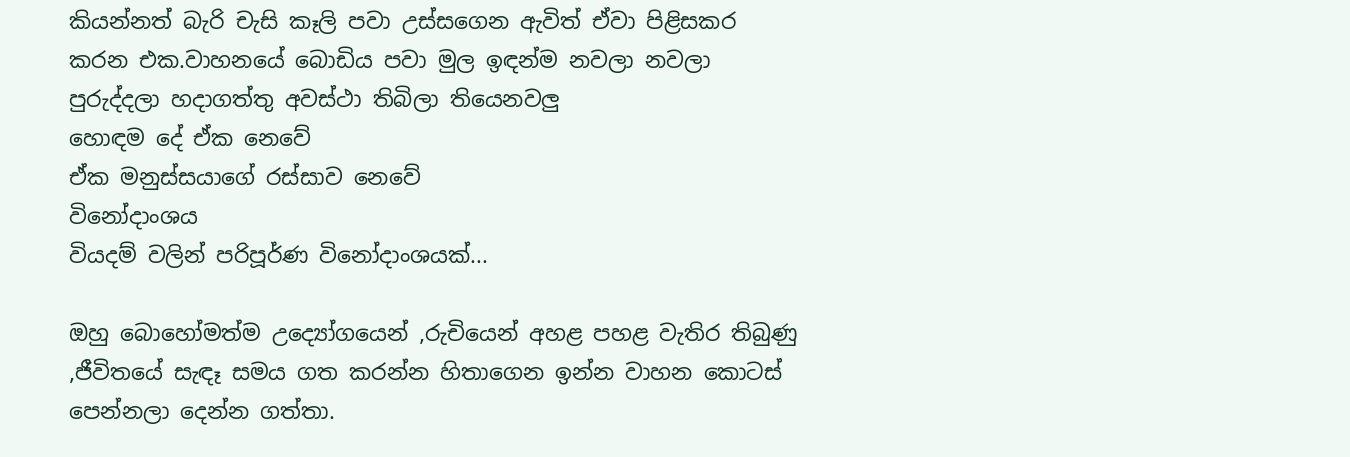කියන්නත් බැරි චැසි කෑලි පවා උස්සගෙන ඇවිත් ඒවා පිළිසකර කරන එක.වාහනයේ බොඩිය පවා මුල ඉඳන්ම නවලා නවලා පුරුද්දලා හදාගත්තු අවස්ථා තිබිලා තියෙනවලු
හොඳම දේ ඒක නෙවේ
ඒක මනුස්සයාගේ රස්සාව නෙවේ
විනෝදාංශය
වියදම් වලින් පරිපූර්ණ විනෝදාංශයක්...

ඔහු බොහෝමත්ම උද්‍යෝගයෙන් ,රුචියෙන් අහළ පහළ වැතිර තිබුණු ,ජීවිතයේ සැඳෑ සමය ගත කරන්න හිතාගෙන ඉන්න වාහන කොටස් පෙන්නලා දෙන්න ගත්තා.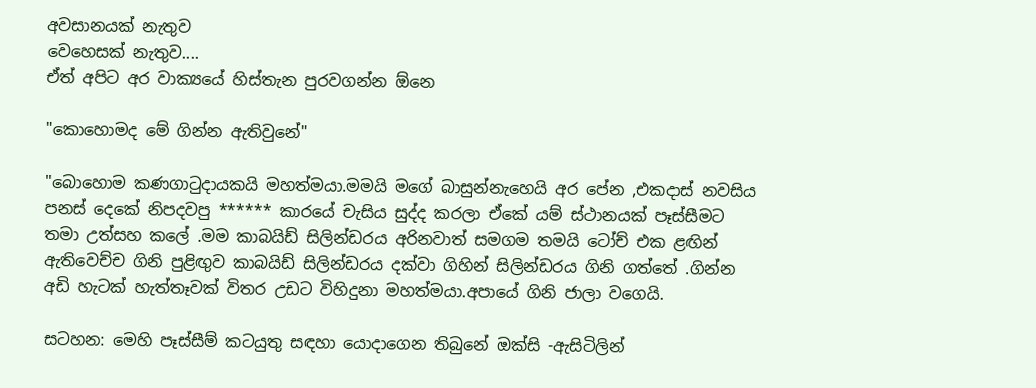අවසානයක් නැතුව
වෙහෙසක් නැතුව....
ඒත් අපිට අර වාක්‍යයේ හිස්තැන පුරවගන්න ඕනෙ

"කොහොමද මේ ගින්න ඇතිවුනේ"

"බොහොම කණගාටුදායකයි මහත්මයා.මමයි මගේ බාසුන්නැහෙයි අර පේන ,එකදාස් නවසිය පනස් දෙකේ නිපදවපු ****** කාරයේ චැසිය සුද්ද කරලා ඒකේ යම් ස්ථානයක් පෑස්සීමට තමා උත්සහ කලේ .මම කාබයිඩ් සිලින්ඩරය අරිනවාත් සමගම තමයි ටෝච් එක ළඟින් ඇතිවෙච්ච ගිනි පුළිඟුව කාබයිඩ් සිලින්ඩරය දක්වා ගිහින් සිලින්ඩරය ගිනි ගත්තේ .ගින්න අඩි හැටක් හැත්තෑවක් විතර උඩට විහිදුනා මහත්මයා.අපායේ ගිනි ජාලා වගෙයි.

සටහන: මෙහි පෑස්සීම් කටයුතු සඳහා යොදාගෙන තිබුනේ ඔක්සි -ඇසිටිලින්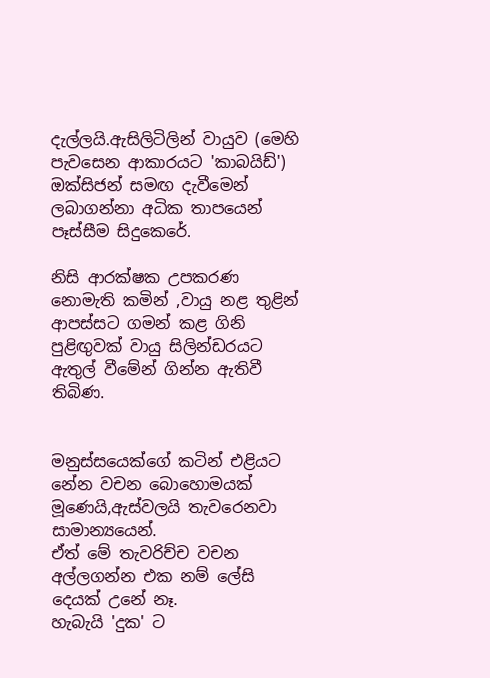දැල්ලයි.ඇසිලිටිලින් වායුව (මෙහි පැවසෙන ආකාරයට 'කාබයිඩ්') ඔක්සිජන් සමඟ දැවීමෙන් ලබාගන්නා අධික තාපයෙන් පෑස්සීම සිදුකෙරේ.

නිසි ආරක්ෂක උපකරණ නොමැති කමින් ,වායු නළ තුළින් ආපස්සට ගමන් කළ ගිනි පුළිඟුවක් වායු සිලින්ඩරයට ඇතුල් වීමේන් ගින්න ඇතිවී තිබිණ.


මනුස්සයෙක්ගේ කටින් එළියට නේන වචන බොහොමයක් මූණෙයි,ඇස්වලයි තැවරෙනවා සාමාන්‍යයෙන්.
ඒත් මේ තැවරිච්ච වචන අල්ලගන්න එක නම් ලේසි දෙයක් උනේ නෑ.
හැබැයි 'දුක' ට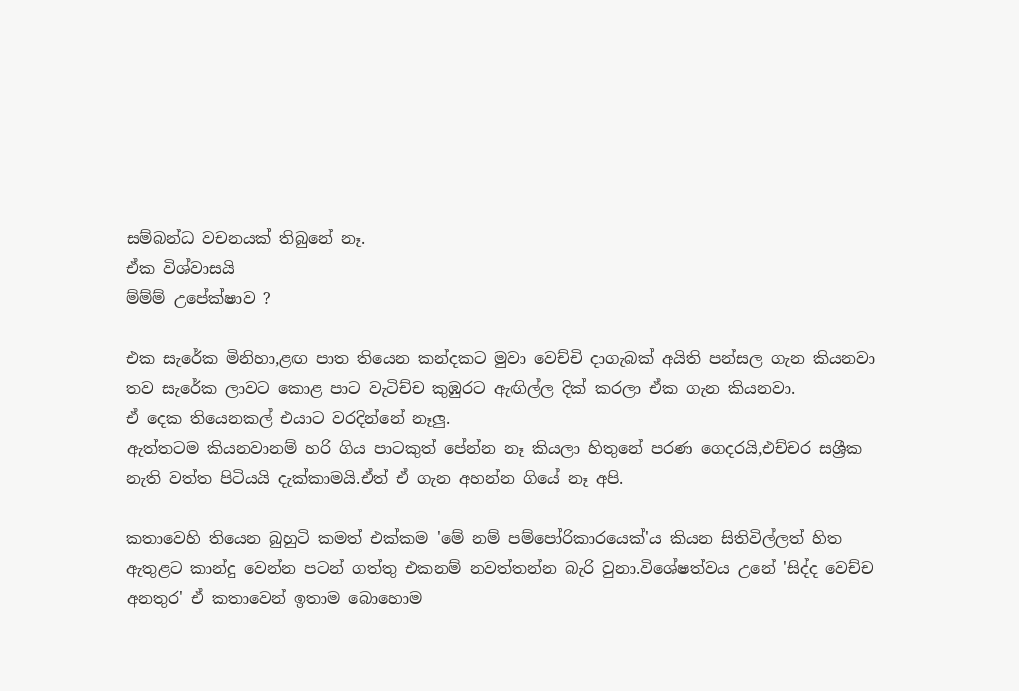සම්බන්ධ වචනයක් තිබුනේ නෑ.
ඒක විශ්වාසයි
ම්ම්ම් උපේක්ෂාව ?

එක සැරේක මිනිහා,ළඟ පාත තියෙන කන්දකට මුවා වෙච්චි දාගැබක් අයිති පන්සල ගැන කියනවා
තව සැරේක ලාවට කොළ පාට වැටිච්ච කුඹුරට ඇඟිල්ල දික් කරලා ඒක ගැන කියනවා.
ඒ දෙක තියෙනකල් එයාට වරදින්නේ නෑලු.
ඇත්තටම කියනවානම් හරි ගිය පාටකුත් පේන්න නෑ කියලා හිතුනේ පරණ ගෙදරයි,එච්චර සශ්‍රීක නැති වත්ත පිටියයි දැක්කාමයි.ඒත් ඒ ගැන අහන්න ගියේ නෑ අපි.

කතාවෙහි තියෙන බුහුටි කමත් එක්කම 'මේ නම් පම්පෝරිකාරයෙක්'ය කියන සිතිවිල්ලත් හිත ඇතුළට කාන්දු වෙන්න පටන් ගත්තු එකනම් නවත්තන්න බැරි වුනා.විශේෂත්වය උනේ 'සිද්ද වෙච්ච අනතුර' ඒ කතාවෙන් ඉතාම බොහොම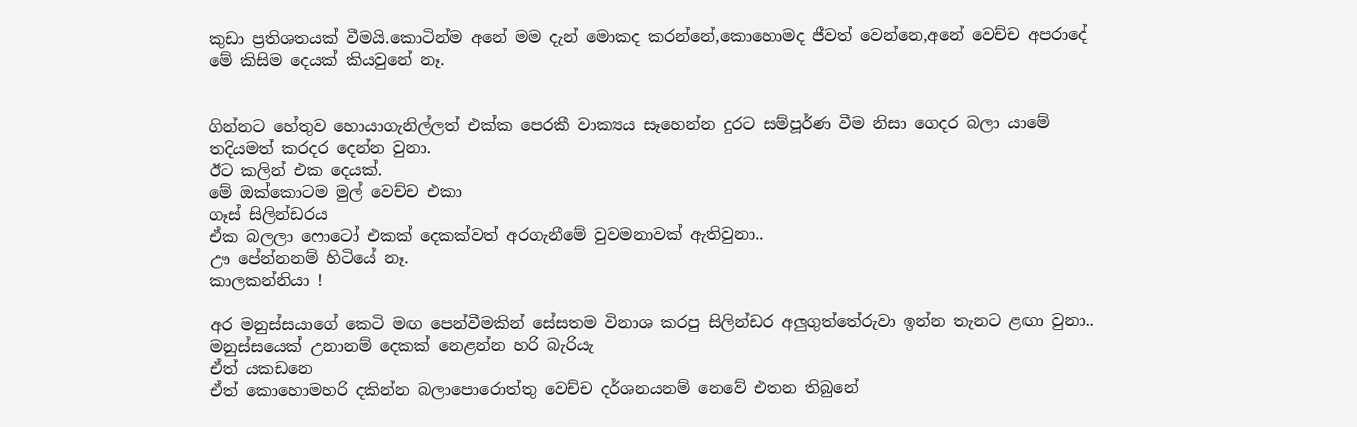කුඩා ප්‍රතිශතයක් වීමයි.කොටින්ම අනේ මම දැන් මොකද කරන්නේ,කොහොමද ජීවත් වෙන්නෙ,අනේ වෙච්ච අපරාදේ මේ කිසිම දෙයක් කියවුනේ නෑ.


ගින්නට හේතුව හොයාගැනිල්ලත් එක්ක පෙරකී වාක්‍යය සෑහෙන්න දුරට සම්පූර්ණ වීම නිසා ගෙදර බලා යාමේ තදියමත් කරදර දෙන්න වුනා.
ඊට කලින් එක දෙයක්.
මේ ඔක්කොටම මුල් වෙච්ච එකා
ගෑස් සිලින්ඩරය
ඒක බලලා ෆොටෝ එකක් දෙකක්වත් අරගැනීමේ වුවමනාවක් ඇතිවුනා..
ඌ පේන්නනම් හිටියේ නෑ.
කාලකන්නියා !

අර මනුස්සයාගේ කෙටි මඟ පෙන්වීමකින් සේසතම විනාශ කරපු සිලින්ඩර අලුගුත්තේරුවා ඉන්න තැනට ළඟා වුනා..
මනුස්සයෙක් උනානම් දෙකක් නෙළන්න හරි බැරියැ
ඒත් යකඩනෙ
ඒත් කොහොමහරි දකින්න බලාපොරොත්තු වෙච්ච දර්ශනයනම් නෙවේ එතන තිබුනේ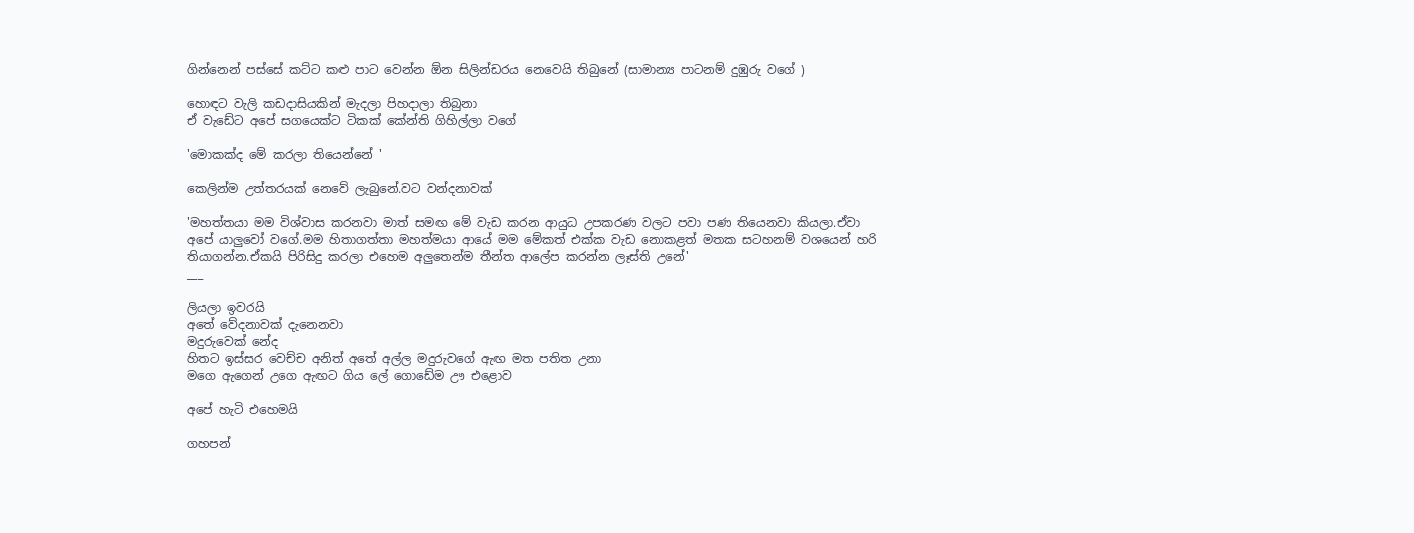ගින්නෙන් පස්සේ කට්ට කළු පාට වෙන්න ඕන සිලින්ඩරය නෙවෙයි තිබුනේ (සාමාන්‍ය පාටනම් දුඹුරු වගේ )

හොඳට වැලි කඩදාසියකින් මැදලා පිහදාලා තිබුනා
ඒ වැඩේට අපේ සගයෙක්ට ටිකක් කේන්ති ගිහිල්ලා වගේ

'මොකක්ද මේ කරලා තියෙන්නේ '

කෙලින්ම උත්තරයක් නෙවේ ලැබුනේ.වට වන්දනාවක්

'මහත්තයා මම විශ්වාස කරනවා මාත් සමඟ මේ වැඩ කරන ආයුධ උපකරණ වලට පවා පණ තියෙනවා කියලා.ඒවා අපේ යාලුවෝ වගේ.මම හිතාගත්තා මහත්මයා ආයේ මම මේකත් එක්ක වැඩ නොකළත් මතක සටහනම් වශයෙන් හරි තියාගන්න.ඒකයි පිරිසිදු කරලා එහෙම අලුතෙන්ම තීන්ත ආලේප කරන්න ලෑස්ති උනේ'
___

ලියලා ඉවරයි
අතේ වේදනාවක් දැනෙනවා
මදුරුවෙක් නේද
හිතට ඉස්සර වෙච්ච අනිත් අතේ අල්ල මදුරුවගේ ඇඟ මත පතිත උනා
මගෙ ඇගෙන් උගෙ ඇඟට ගිය ලේ ගොඩේම ඌ එළොව

අපේ හැටි එහෙමයි

ගහපන්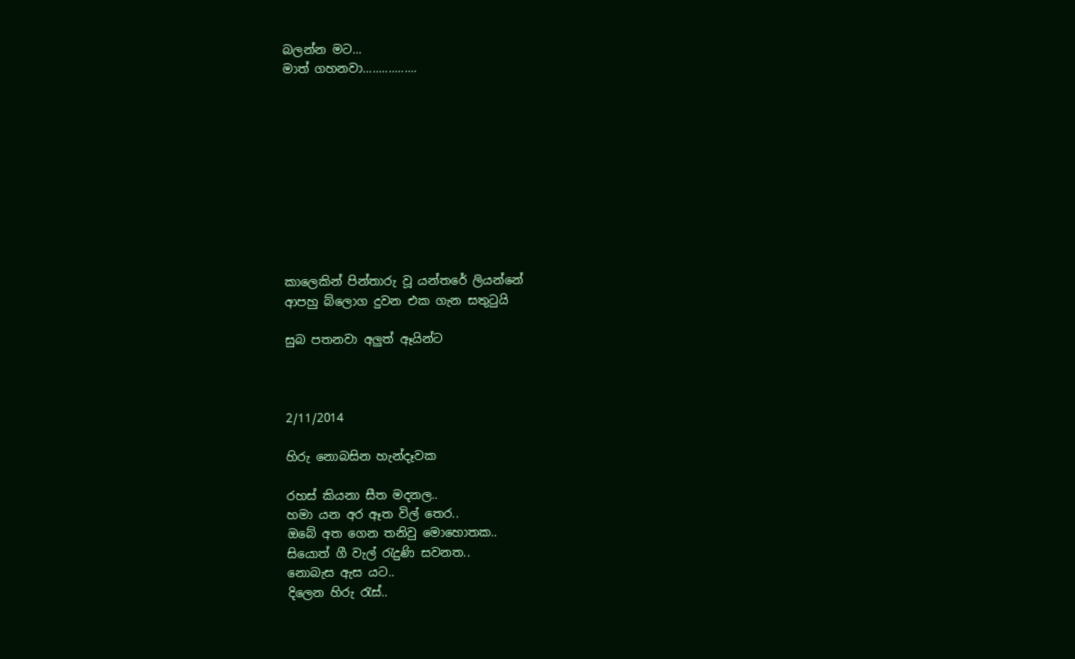බලන්න මට...
මාත් ගහනවා.................










කාලෙකින් පින්තාරු වූ යන්තරේ ලියන්නේ
ආපහු බ්ලොග දුවන එක ගැන සතුටුයි

සුබ පතනවා අලුත් ඈයින්ට



2/11/2014

හිරු නොබසින හැන්දෑවක

රහස් කියනා සීත මදනල..
හමා යන අර ඈත විල් තෙර..
ඔබේ අත ගෙන තනිවු මොහොතක..
සියොත් ගී වැල් රැදුණි සවනත..
නොබැස ඇස යට..
දිලෙන හිරු රැස්..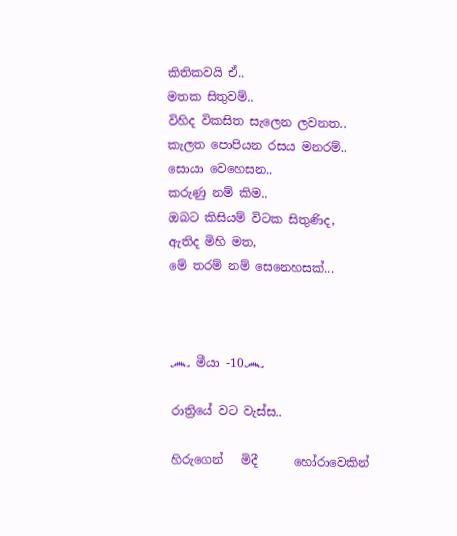කිතිකවයි ඒ..
මතක සිතුවම්..
විහිද විකසිත සැලෙන ලවනත..
කැලත පොපියන රසය මනරම්..
සොයා වෙහෙසන..
කරුණු නම් කිම..
ඔබට කිසියම් විටක සිතුණිද,
ඇතිද මිහි මත,
මේ තරම් නම් සෙනෙහසක්...



෴ මීයා -10෴

රාත්‍රියේ වට වැස්ස..

හිරුගෙන්   මිදී      හෝරාවෙකින්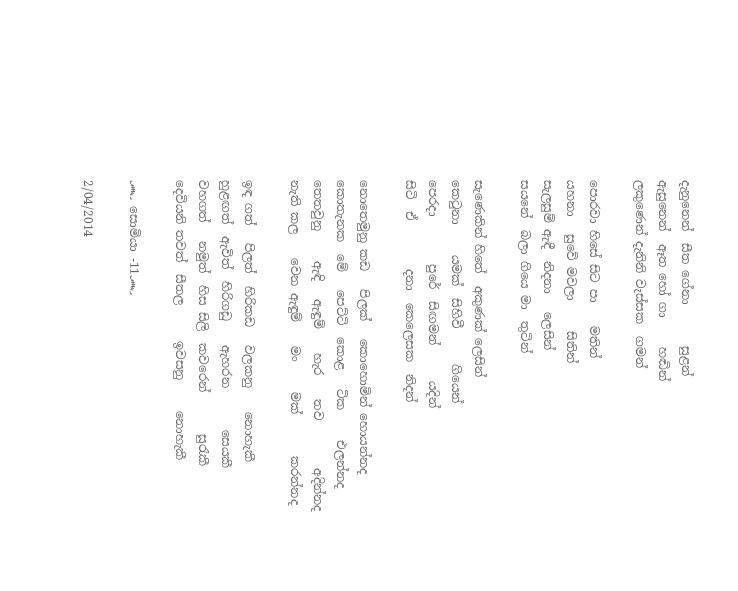දැනුනෙන්  සීත ගේනා       සුළන්
ඇසුනෙන්  ඈත හෝ ගා     හඬින්
ලකුණෙන් දැනිනි වැස්සක  ගමන්

පොරවා හිසේ සිට පා    මතින්
යහනා   සුවේ මවලා     සිතින්
සැලසුම් ඇඳී  නිදනා   ලෙසින්
සයනේ  බලා ගියෙ මා  තුටින්

සැණෙකින් හිතේ  අකුණක් ලෙසින්
කෙටුනා     යමක්  සිහිවී      ගියෙන්
පෙරදා        පුරේ  සිඟමන්      යදින්
සිටි  ඒ        දනා  කෙලෙසක  නිදන්

නොතෙමුනු කඩ   පිලක්   කොහොමින් හොයන්නද
කොතැනක  මේ   පෙට්ටි  කොළ   ටික     එලන්නද
තෙතවුනු     ඇඳි   ඇඳුම්    හැර    තව        අදින්නද
නැති කල    වෙන ඇඳුම්    මං     මක්       කරන්නද

ඉඳ ගත්   පිලත්  හිරිකඩ   වලකනු    නොහැකී
හුළඟත්  ඇවිත්  හිරිගඩු    ඇහරන       සෙයකී
වහගත්   නමුත්  හිස සිලි  කවරෙන්       සුරැකී
දෙවියනි තවත්  සීතල      ඉවසනු     නොහැකී

෴ සොමියා -11෴

2/04/2014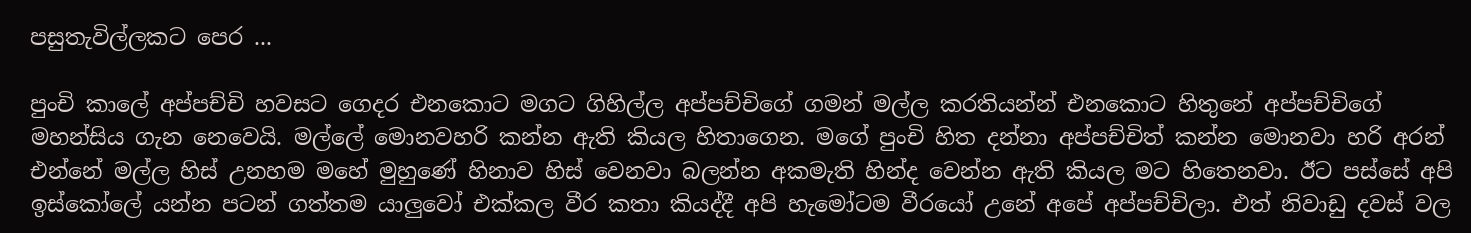පසුතැවිල්ලකට පෙර ...

පුංචි කාලේ අප්පච්චි හවසට ගෙදර එනකොට මගට ගිහිල්ල අප්පච්චිගේ ගමන් මල්ල කරතියන්න් එනකොට හිතුනේ අප්පච්චිගේ මහන්සිය ගැන නෙවෙයි. මල්ලේ මොනවහරි කන්න ඇති කියල හිතාගෙන. මගේ පුංචි හිත දන්නා අප්පච්චිත් කන්න මොනවා හරි අරන් එන්නේ මල්ල හිස් උනහම මහේ මුහුණේ හිනාව හිස් වෙනවා බලන්න අකමැති හින්ද වෙන්න ඇති කියල මට හිතෙනවා. ඊට පස්සේ අපි ඉස්කෝලේ යන්න පටන් ගත්තම යාලුවෝ එක්කල වීර කතා කියද්දී අපි හැමෝටම වීරයෝ උනේ අපේ අප්පච්චිලා. එත් නිවාඩු දවස් වල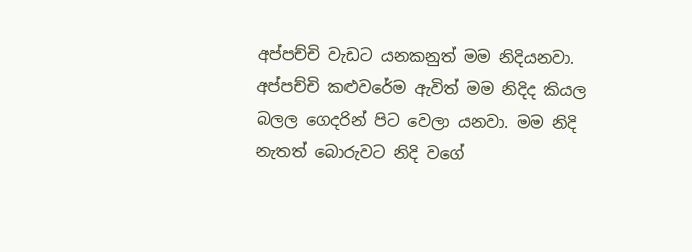අප්පච්චි වැඩට යනකනුත් මම නිදියනවා. අප්පච්චි කළුවරේම ඇවිත් මම නිදිද කියල බලල ගෙදරින් පිට වෙලා යනවා. මම නිදි නැතත් බොරුවට නිදි වගේ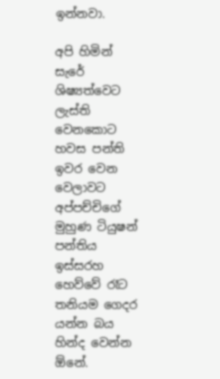ඉන්නවා.

අපි හිමින් සැරේ ශිෂ්‍යත්වෙට ලැස්ති වෙනකොට හවස පන්ති ඉවර වෙන වෙලාවට අප්පච්චිගේ මුහුණ ටියුෂන් පන්තිය ඉස්සරහ හෙව්වේ රෑට තනියම ගෙදර යන්න බය හින්ද වෙන්න ඕනේ.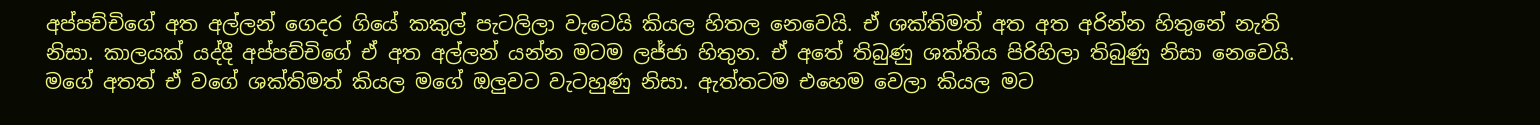අප්පච්චිගේ අත අල්ලන් ගෙදර ගියේ කකුල් පැටලිලා වැටෙයි කියල හිතල නෙවෙයි. ඒ ශක්තිමත් අත අත අරින්න හිතුනේ නැති  නිසා. කාලයක් යද්දී අප්පච්චිගේ ඒ අත අල්ලන් යන්න මටම ලජ්ජා හිතුන. ඒ අතේ තිබුණු ශක්තිය පිරිහිලා තිබුණු නිසා නෙවෙයි. මගේ අතත් ඒ වගේ ශක්තිමත් කියල මගේ ඔලුවට වැටහුණු නිසා. ඇත්තටම එහෙම වෙලා කියල මට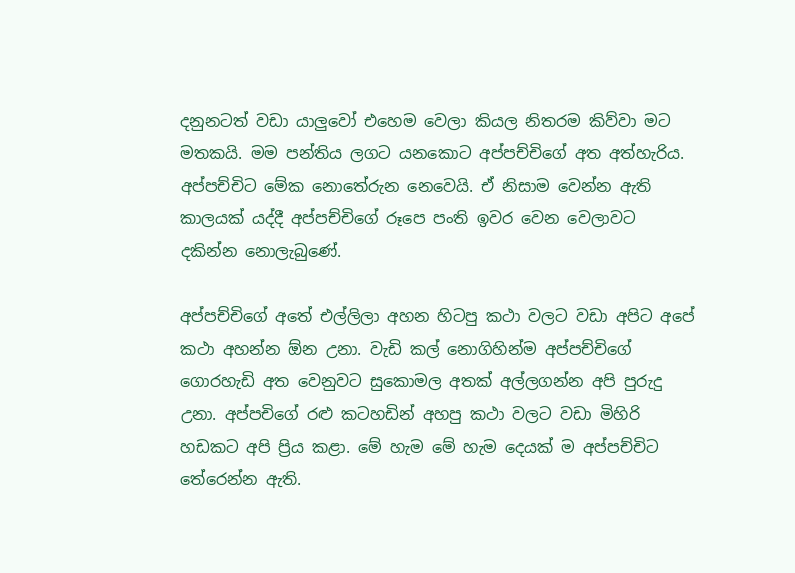දනුනටත් වඩා යාලුවෝ එහෙම වෙලා කියල නිතරම කිව්වා මට මතකයි. මම පන්තිය ලගට යනකොට අප්පච්චිගේ අත අත්හැරිය. අප්පච්චිට මේක නොතේරුන නෙවෙයි. ඒ නිසාම වෙන්න ඇති කාලයක් යද්දී අප්පච්චිගේ රූපෙ පංති ඉවර වෙන වෙලාවට දකින්න නොලැබුණේ.

අප්පච්චිගේ අතේ එල්ලිලා අහන හිටපු කථා වලට වඩා අපිට අපේ කථා අහන්න ඕන උනා. වැඩි කල් නොගිහින්ම අප්පච්චිගේ ගොරහැඩි අත වෙනුවට සුකොමල අතක් අල්ලගන්න අපි පුරුදු උනා. අප්පචිගේ රළු කටහඩින් අහපු කථා වලට වඩා මිහිරි හඩකට අපි ප්‍රිය කළා. මේ හැම මේ හැම දෙයක් ම අප්පච්චිට තේරෙන්න ඇති.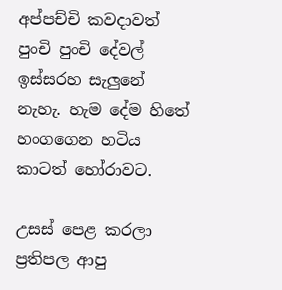අප්පච්චි කවදාවත් පුංචි පුංචි දේවල් ඉස්සරහ සැලුනේ නැහැ. හැම දේම හිතේ හංගගෙන හටිය කාටත් හෝරාවට.

උසස් පෙළ කරලා ප්‍රතිපල ආපු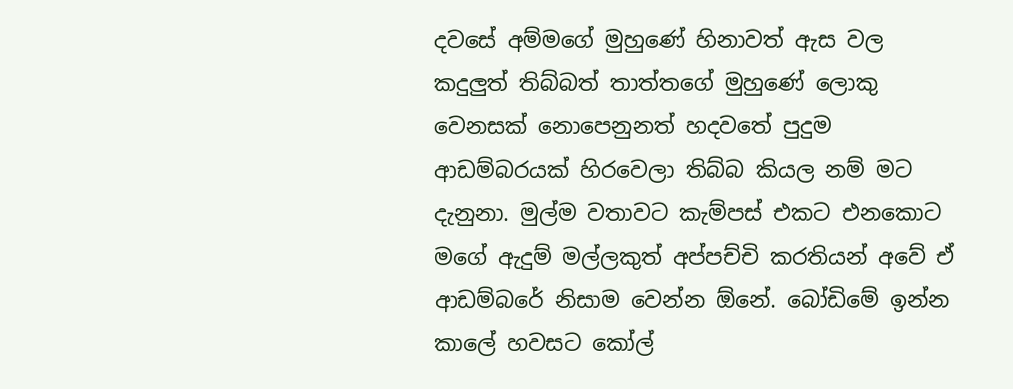දවසේ අම්මගේ මුහුණේ හිනාවත් ඇස වල කදුලුත් තිබ්බත් තාත්තගේ මුහුණේ ලොකු වෙනසක් නොපෙනුනත් හදවතේ පුදුම ආඩම්බරයක් හිරවෙලා තිබ්බ කියල නම් මට දැනුනා. මුල්ම වතාවට කැම්පස් එකට එනකොට මගේ ඇදුම් මල්ලකුත් අප්පච්චි කරතියන් අවේ ඒ ආඩම්බරේ නිසාම වෙන්න ඕනේ. බෝඩිමේ ඉන්න කාලේ හවසට කෝල්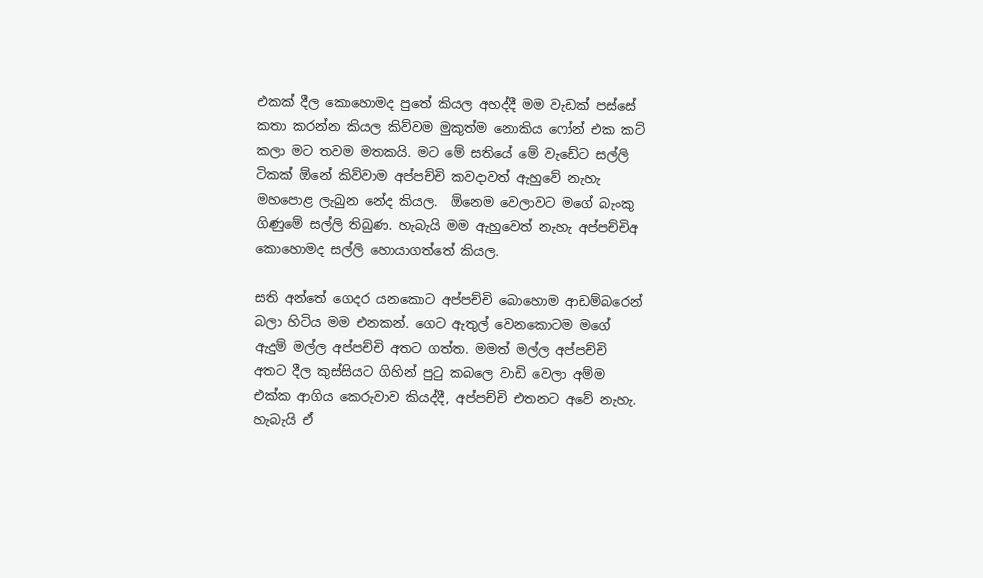එකක් දීල කොහොමද පුතේ කියල අහද්දී මම වැඩක් පස්සේ කතා කරන්න කියල කිව්වම මුකුත්ම නොකිය ෆෝන් එක කට් කලා මට තවම මතකයි. මට මේ සතියේ මේ වැඩේට සල්ලි ටිකක් ඕනේ කිව්වාම අප්පච්චි කවදාවත් ඇහුවේ නැහැ මහපොළ ලැබුන නේද කියල.  ඕනෙම වෙලාවට මගේ බැංකු ගිණුමේ සල්ලි තිබුණ. හැබැයි මම ඇහුවෙත් නැහැ අප්පච්චිඅ කොහොමද සල්ලි හොයාගත්තේ කියල.

සති අන්තේ ගෙදර යනකොට අප්පච්චි බොහොම ආඩම්බරෙන් බලා හිටිය මම එනකන්. ගෙට ඇතුල් වෙනකොටම මගේ ඇදුම් මල්ල අප්පච්චි අතට ගත්ත. මමත් මල්ල අප්පච්චි අතට දීල කුස්සියට ගිහින් පුටු කබලෙ වාඩි වෙලා අම්ම එක්ක ආගිය කෙරුවාව කියද්දී, අප්පච්චි එතනට අවේ නැහැ. හැබැයි ඒ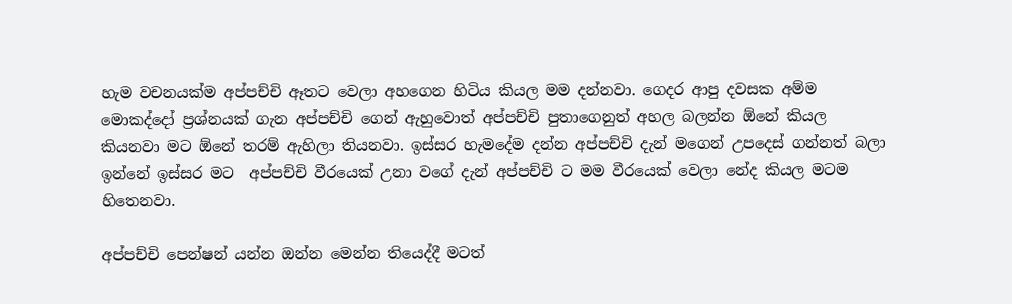හැම වචනයක්ම අප්පච්චි ඈතට වෙලා අහගෙන හිටිය කියල මම දන්නවා. ගෙදර ආපු දවසක අම්ම මොකද්දෝ ප්‍රශ්නයක් ගැන අප්පච්චි ගෙන් ඇහුවොත් අප්පච්චි පුතාගෙනුත් අහල බලන්න ඕනේ කියල කියනවා මට ඕනේ තරම් ඇහිලා තියනවා. ඉස්සර හැමදේම දන්න අප්පච්චි දැන් මගෙන් උපදෙස් ගන්නත් බලා ඉන්නේ ඉස්සර මට  අප්පච්චි වීරයෙක් උනා වගේ දැන් අප්පච්චි ට මම වීරයෙක් වෙලා නේද කියල මටම හිතෙනවා.

අප්පච්චි පෙන්ෂන් යන්න ඔන්න මෙන්න තියෙද්දී මටත්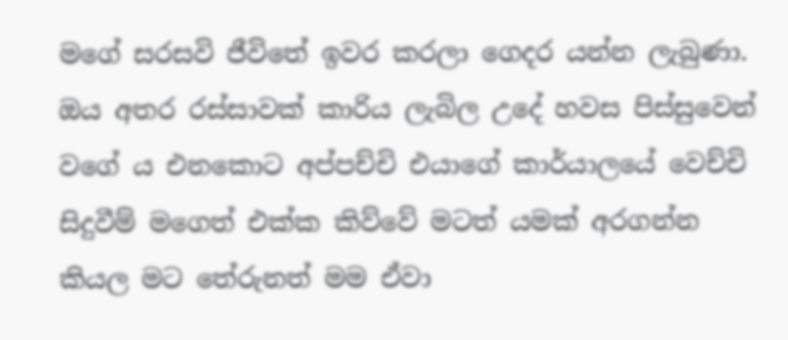මගේ සරසවි ජීවිතේ ඉවර කරලා ගෙදර යන්න ලැබුණා. ඔය අතර රස්සාවක් කාරිය ලැබිල උදේ හවස පිස්සුවෙන් වගේ ය එනකොට අප්පච්චි එයාගේ කාර්යාලයේ වෙච්චි සිදුවීම් මගෙත් එක්ක කිව්වේ මටත් යමක් අරගන්න කියල මට තේරුනත් මම ඒවා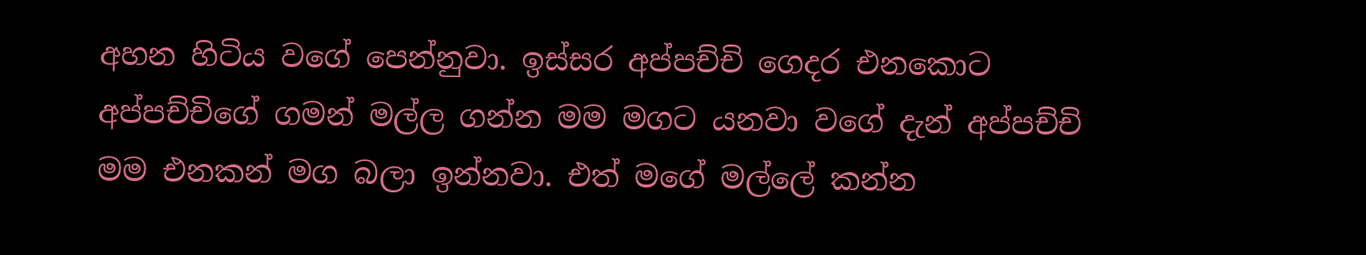අහන හිටිය වගේ පෙන්නුවා. ඉස්සර අප්පච්චි ගෙදර එනකොට අප්පච්චිගේ ගමන් මල්ල ගන්න මම මගට යනවා වගේ දැන් අප්පච්චි මම එනකන් මග බලා ඉන්නවා. එත් මගේ මල්ලේ කන්න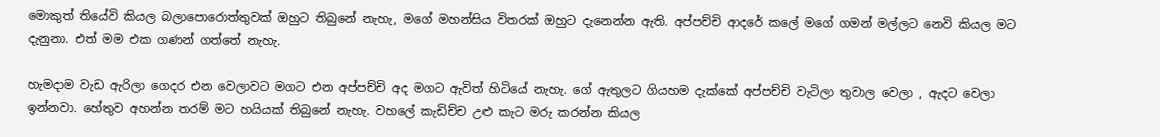මොකුත් තියේවි කියල බලාපොරොත්තුවක් ඔහුට තිබුනේ නැහැ, මගේ මහන්සිය විතරක් ඔහුට දැනෙන්න ඇති. අප්පච්චි ආදරේ කලේ මගේ ගමන් මල්ලට නෙවි කියල මට දැනුනා. එත් මම එක ගණන් ගත්තේ නැහැ.

හැමදාම වැඩ ඇරිලා ගෙදර එන වෙලාවට මගට එන අප්පච්චි අද මගට ඇවිත් හිටියේ නැහැ. ගේ ඇතුලට ගියහම දැක්කේ අප්පච්චි වැටිලා තුවාල වෙලා , ඇදට වෙලා ඉන්නවා. හේතුව අහන්න තරම් මට හයියක් තිබුනේ නැහැ. වහලේ කැඩිච්ච උළු කැට මරු කරන්න කියල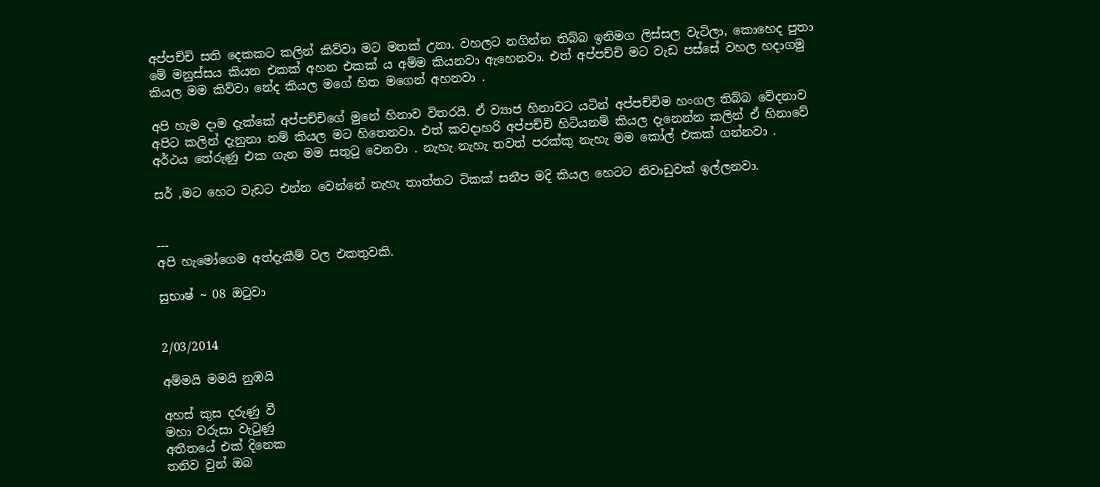අප්පච්චි සති දෙකකට කලින් කිව්වා මට මතක් උනා. වහලට නගින්න තිබ්බ ඉනිමග ලිස්සල වැටිලා, කොහෙද පුතා මේ මනුස්සය කියන එකක් අහන එකක් ය අම්ම කියනවා ඇහෙනවා. එත් අප්පච්චි මට වැඩ පස්සේ වහල හදාගමු කියල මම කිව්වා නේද කියල මගේ හිත මගෙන් අහනවා .

අපි හැම දාම දැක්කේ අප්පච්චිගේ මුනේ හිනාව විතරයි. ඒ ව්‍යාජ හිනාවට යටින් අප්පච්චිම හංගල තිබ්බ වේදනාව අපිට කලින් දැනුනා නම් කියල මට හිතෙනවා. එත් කවදාහරි අප්පච්චි හිටියනම් කියල දැනෙන්න කලින් ඒ හිනාවේ අර්ථය තේරුණු එක ගැන මම සතුටු වෙනවා . නැහැ නැහැ තවත් පරක්කු නැහැ මම කෝල් එකක් ගන්නවා .

සර් ,මට හෙට වැඩට එන්න වෙන්නේ නැහැ තාත්තට ටිකක් සනීප මදි කියල හෙටට නිවාඩුවක් ඉල්ලනවා.


---
අපි හැමෝගෙම අත්දැකීම් වල එකතුවකි.

සුභාෂ් ~ 08 ඔටුවා


2/03/2014

අම්මයි මමයි නුඹයි

අහස් කුස දරුණු වී
මහා වරුසා වැටුණු
අතීතයේ එක් දිනෙක
තනිව වුන් ඔබ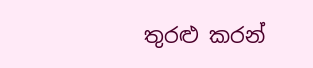තුරළු කරන්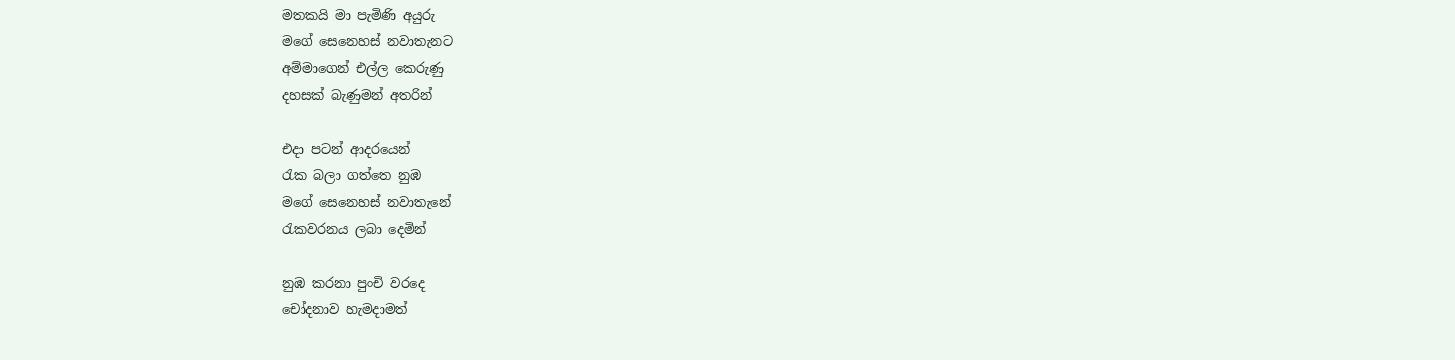මතකයි මා පැමිණි අයුරු
මගේ සෙනෙහස් නවාතැනට
අම්මාගෙන් එල්ල කෙරුණු
දහසක් බැණුමන් අතරින්

එදා පටන් ආදරයෙන්
රැක බලා ගත්තෙ නුඹ
මගේ සෙනෙහස් නවාතැනේ
රැකවරනය ලබා දෙමින්

නුඹ කරනා පුංචි වරදෙ
චෝදනාව හැමදාමත්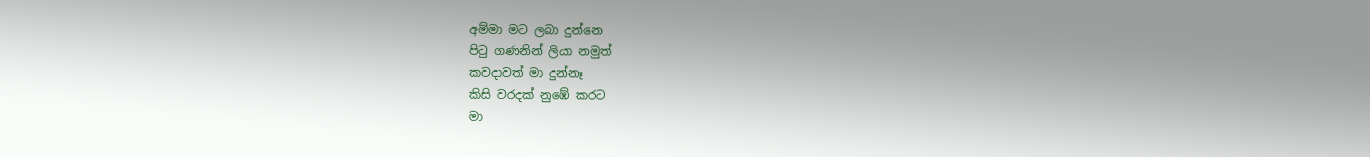අම්මා මට ලබා දුන්නෙ
පිටු ගණනින් ලියා නමුත්
කවදාවත් මා දුන්නෑ
කිසි වරදක් නුඹේ කරට
මා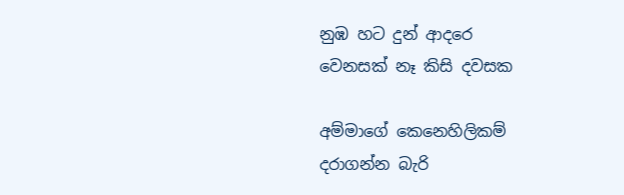නුඹ හට දුන් ආදරෙ
වෙනසක් නෑ කිසි දවසක

අම්මාගේ කෙනෙහිලිකම්
දරාගන්න බැරි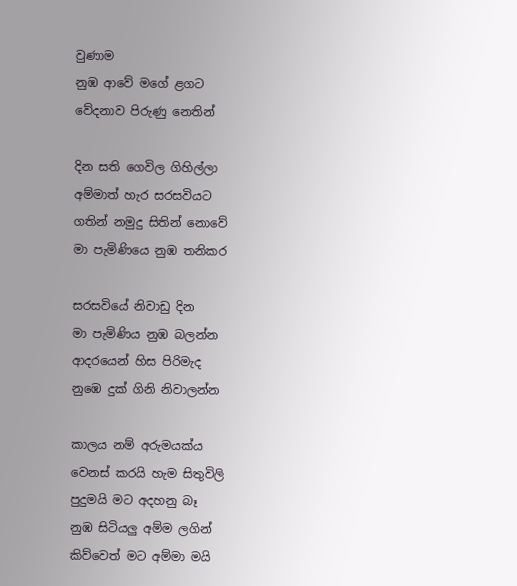වුණාම
නුඹ ආවේ මගේ ළගට
වේදනාව පිරුණු නෙතින්

දින සති ගෙවිල ගිහිල්ලා
අම්මාත් හැර සරසවියට
ගතින් නමුදු සිතින් නොවේ
මා පැමිණියෙ නුඹ තනිකර

සරසවියේ නිවාඩු දින
මා පැමිණිය නුඹ බලන්න
ආදරයෙන් හිස පිරිමැද
නුඹෙ දුක් ගිනි නිවාලන්න

කාලය නම් අරුමයක්ය
වෙනස් කරයි හැම සිතුවිලි
පුදුමයි මට අදහනු බෑ
නුඹ සිටියලු අම්ම ලගින්
කිව්වෙත් මට අම්මා මයි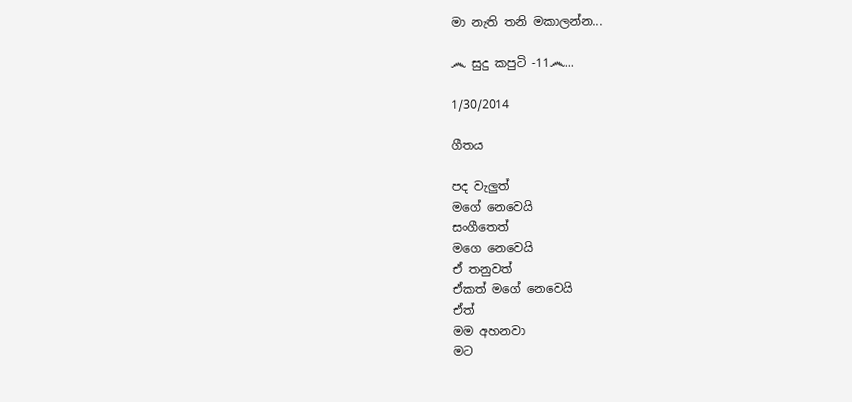මා නැති තනි මකාලන්න...

෴ සුදු කපුටි -11෴...

1/30/2014

ගීතය

පද වැලුත්
මගේ නෙවෙයි
සංගීතෙත්
මගෙ නෙවෙයි
ඒ තනුවත්
ඒකත් මගේ නෙවෙයි
ඒත්
මම අහනවා
මට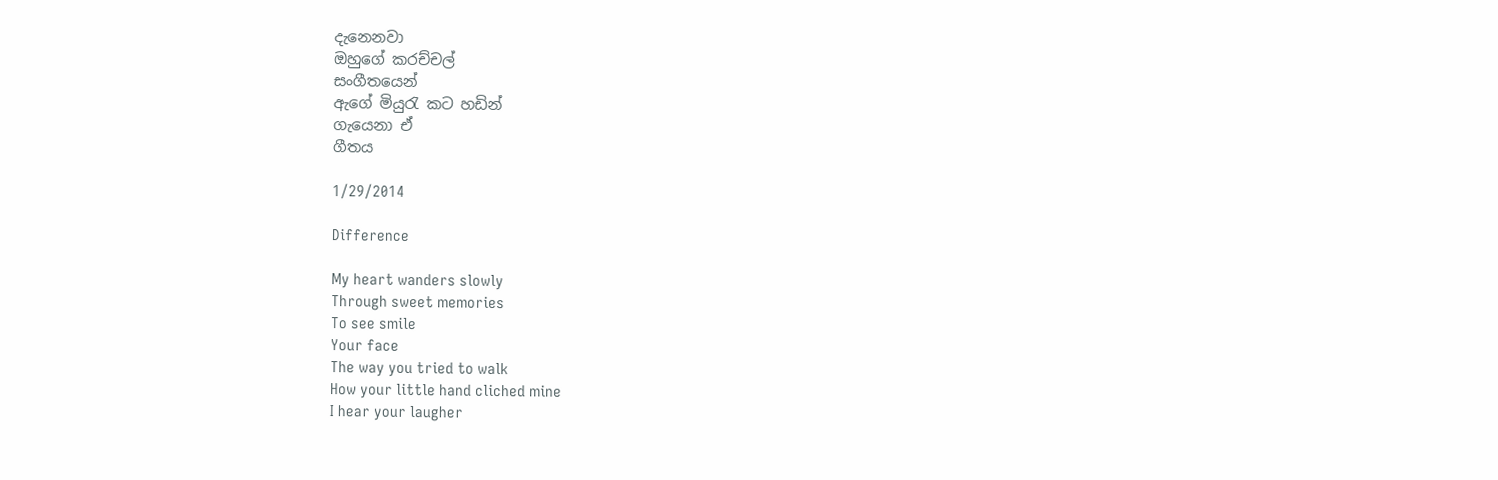දැනෙනවා
ඔහුගේ කරච්චල්
සංගීතයෙන්
ඇගේ මියුරැ කට හඩින්
ගැයෙනා ඒ
ගීතය

1/29/2014

Difference

My heart wanders slowly
Through sweet memories
To see smile
Your face
The way you tried to walk
How your little hand cliched mine
I hear your laugher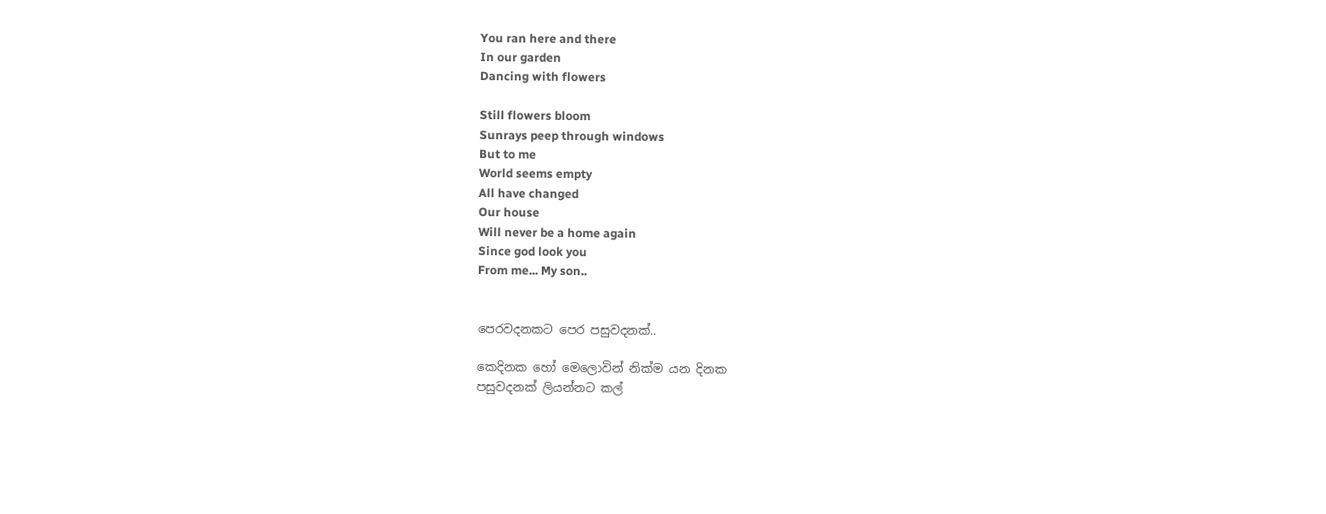You ran here and there
In our garden
Dancing with flowers

Still flowers bloom
Sunrays peep through windows
But to me
World seems empty
All have changed
Our house
Will never be a home again
Since god look you
From me... My son..


පෙරවදනකට පෙර පසුවදනක්..

කෙදිනක හෝ මෙලොවින් නික්ම යන දිනක
පසුවදනක් ලියන්නට කල්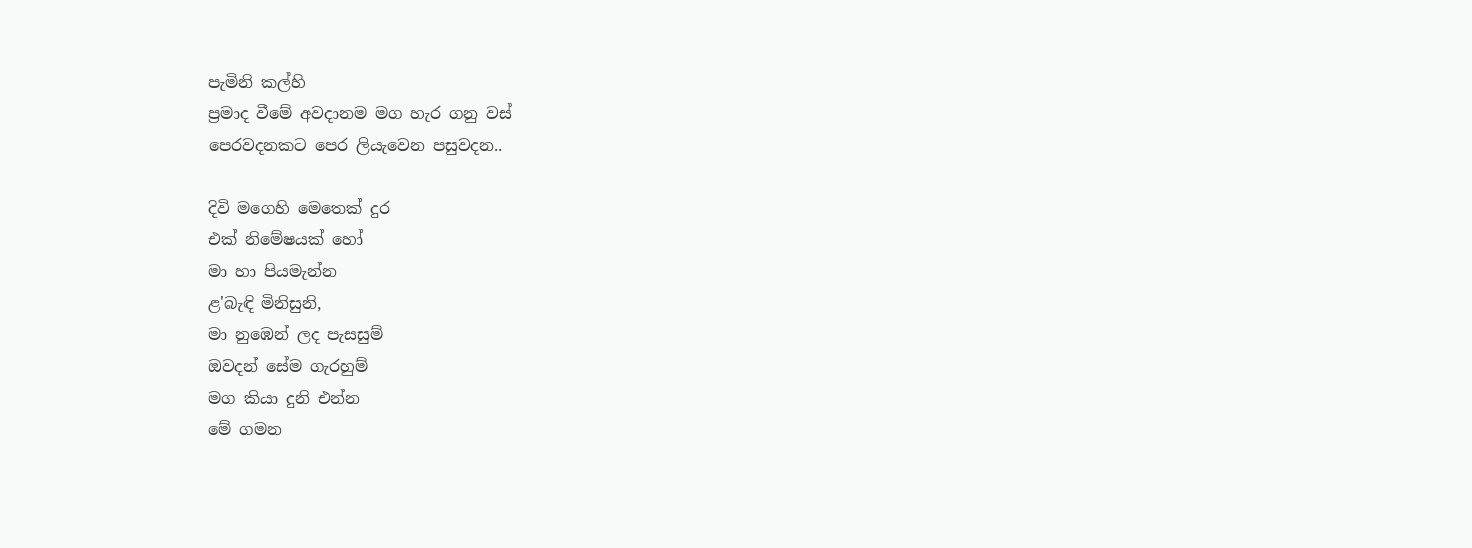පැමිනි කල්හි
ප්‍රමාද වීමේ අවදානම මග හැර ගනු වස්
පෙරවදනකට පෙර ලියැවෙන පසුවදන..

දිවි මගෙහි මෙතෙක් දුර
එක් නිමේෂයක් හෝ
මා හා පියමැන්න
ළ'බැඳි මිනිසුනි,
මා නුඹෙන් ලද පැසසුම්
ඔවදන් සේම ගැරහුම්
මග කියා දුනි එන්න
මේ ගමන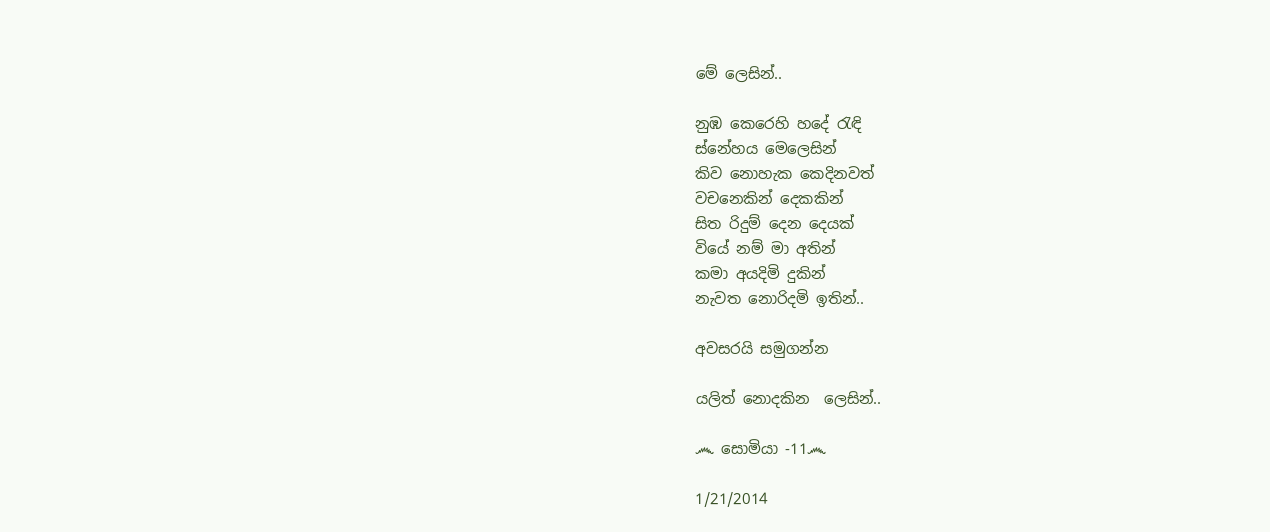මේ ලෙසින්..

නුඹ කෙරෙහි හදේ රැඳි
ස්නේහය මෙලෙසින්
කිව නොහැක කෙදිනවත්
වචනෙකින් දෙකකින්
සිත රිදුම් දෙන දෙයක්
වියේ නම් මා අතින්
කමා අයදිමි දුකින්
නැවත නොරිදමි ඉතින්..

අවසරයි සමුගන්න

යලිත් නොදකින  ලෙසින්..

෴ සොමියා -11෴

1/21/2014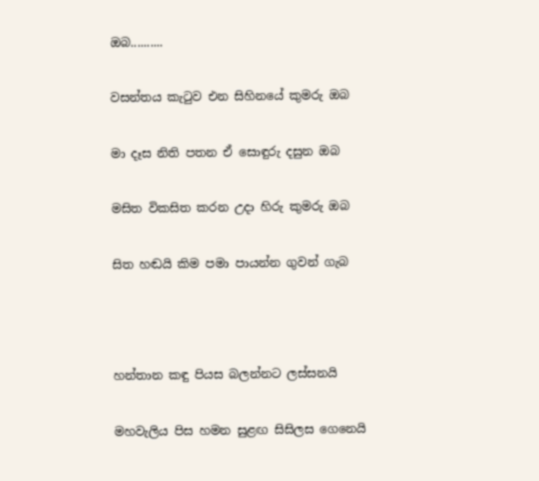ඔබ..........

වසන්තය කැටුව එන සිහිනයේ කුමරු ඔබ

මා දෑස නිති පතන ඒ සොඳුරු දසුන ඔබ

මසිත විකසිත කරන උදා හිරු කුමරු ඔබ

සිත හඬයි කිම පමා පායන්න ගුවන් ගැබ



හන්තාන කඳු පියස බලන්නට ලස්සනයි

මහවැලිය පිස හමන සුළඟ සිසිලස ගෙනෙයි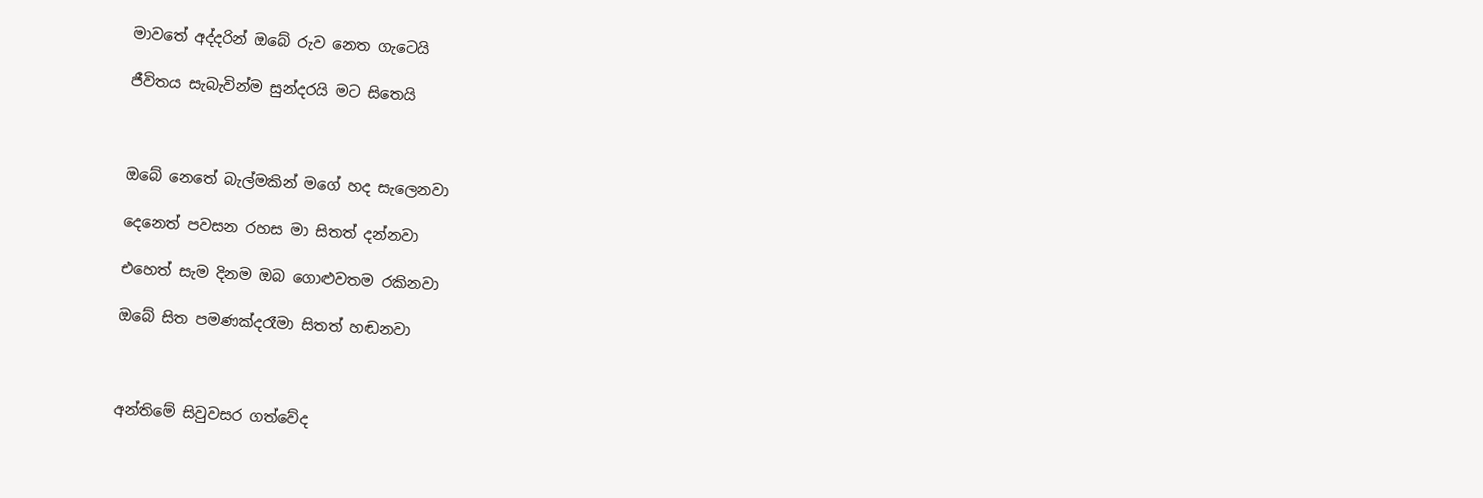මාවතේ අද්දරින් ඔබේ රුව නෙත ගැටෙයි

ජීවිතය සැබැවින්ම සුන්දරයි මට සිතෙයි



ඔබේ නෙතේ බැල්මකින් මගේ හද සැලෙනවා

දෙනෙත් පවසන රහස මා සිතත් දන්නවා

එහෙත් සැම දිනම ඔබ ගොළුවතම රකිනවා

ඔබේ සිත පමණක්දරෑමා සිතත් හඬනවා



අන්තිමේ සිවුවසර ගත්වේද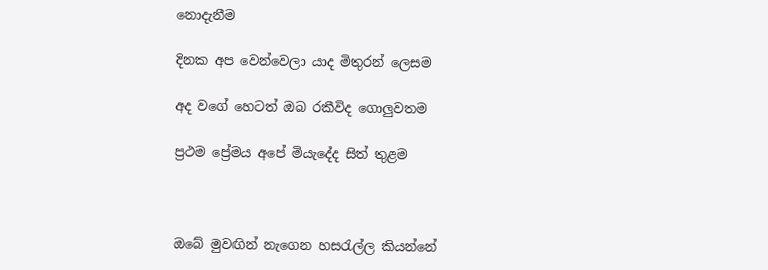නොදැනීම

දිනක අප වෙන්වෙලා යාද මිතුරන් ලෙසම

අද වගේ හෙටත් ඔබ රකීවිද ගොලුවතම

ප්‍රථම ප්‍රේමය අපේ මියැදේද සිත් තුළම



ඔබේ මුවඟින් නැගෙන හසරැල්ල කියන්නේ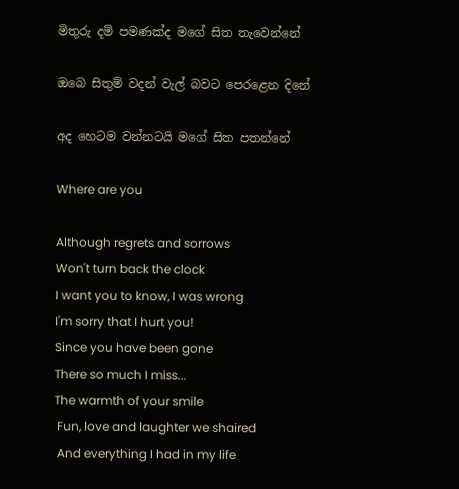මිතුරු දම් පමණක්ද මගේ සිත තැවෙන්නේ

ඔබෙ සිතුම් වදන් වැල් බවට පෙරළෙන දිනේ

අද හෙටම වන්නටයි මගේ සිත පතන්නේ

Where are you

Although regrets and sorrows
Won't turn back the clock
I want you to know, I was wrong
I'm sorry that I hurt you!
Since you have been gone
There so much I miss...
The warmth of your smile
 Fun, love and laughter we shaired
 And everything I had in my life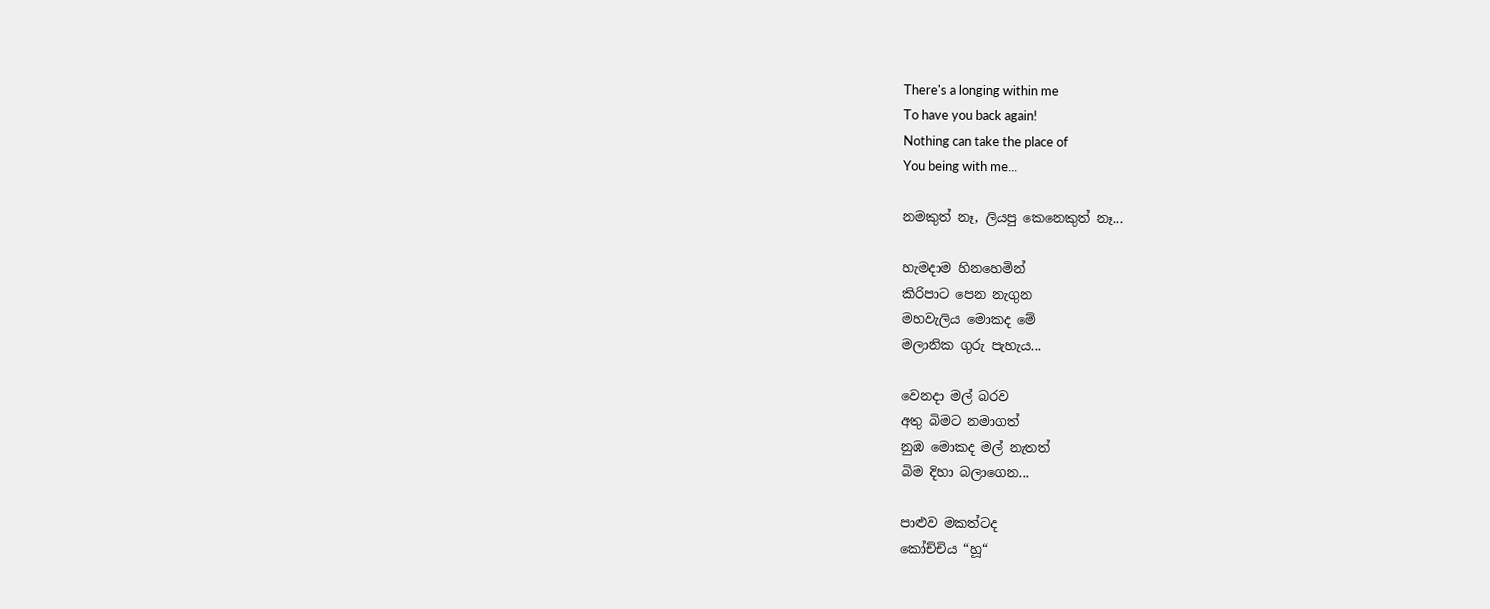There's a longing within me
To have you back again!
Nothing can take the place of
You being with me...

නමකුත් නෑ, ලියපු කෙනෙකුත් නෑ...

හැමදාම හිනහෙමින්
කිරිපාට පෙන නැගුන
මහවැලිය මොකද මේ
මලානික ගුරු පැහැය...

වෙනදා මල් බරව
අතු බිමට නමාගත්
නුඹ මොකද මල් නැතත්
බිම දිහා බලාගෙන...

පාළුව මකත්ටද
කෝච්චිය “හූ“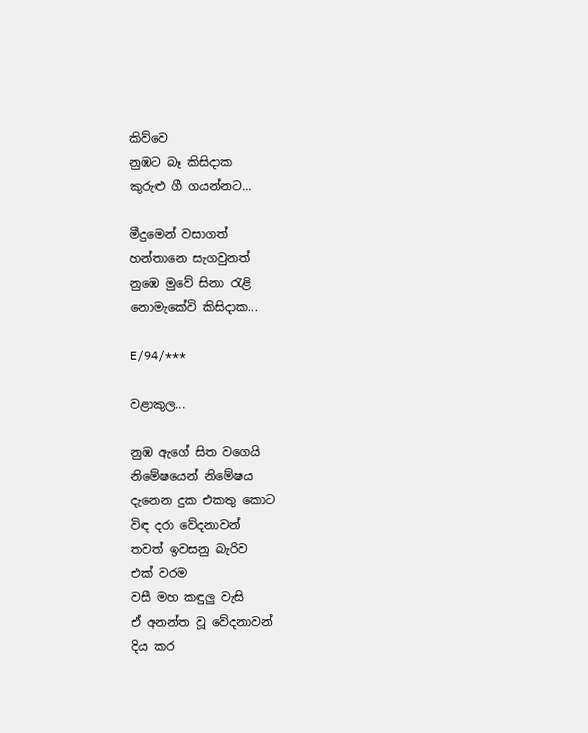කිව්වෙ
නුඹට බෑ කිසිදාක
කුරුළු ගී ගයන්නට...

මීදුමෙන් වසාගත්
හන්තානෙ සැගවුනත්
නුඹෙ මුවේ සිනා රැළි
නොමැකේවි කිසිදාක...

E/94/***

වළාකුල...

නුඹ ඇගේ සිත වගෙයි
නිමේෂයෙන් නිමේෂය
දැනෙන දුක එකතු කොට
විඳ දරා වේදනාවන්
තවත් ඉවසනු බැරිව
එක් වරම
වසී මහ කඳුලු වැසි
ඒ අනන්ත වූ වේදනාවන්
දිය කර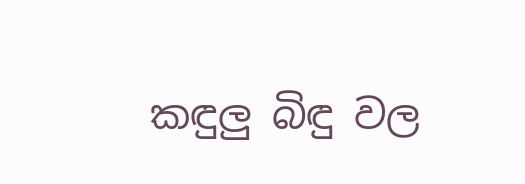කඳුලු බිඳු වල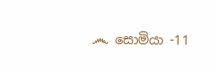෴ සොමියා -11